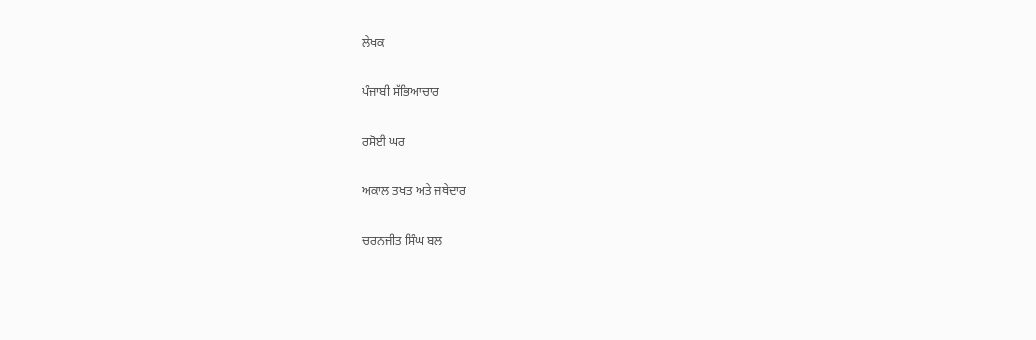ਲੇਖਕ

ਪੰਜਾਬੀ ਸੱਭਿਆਚਾਰ

ਰਸੋਈ ਘਰ

ਅਕਾਲ ਤਖਤ ਅਤੇ ਜਥੇਦਾਰ

ਚਰਨਜੀਤ ਸਿੰਘ ਬਲ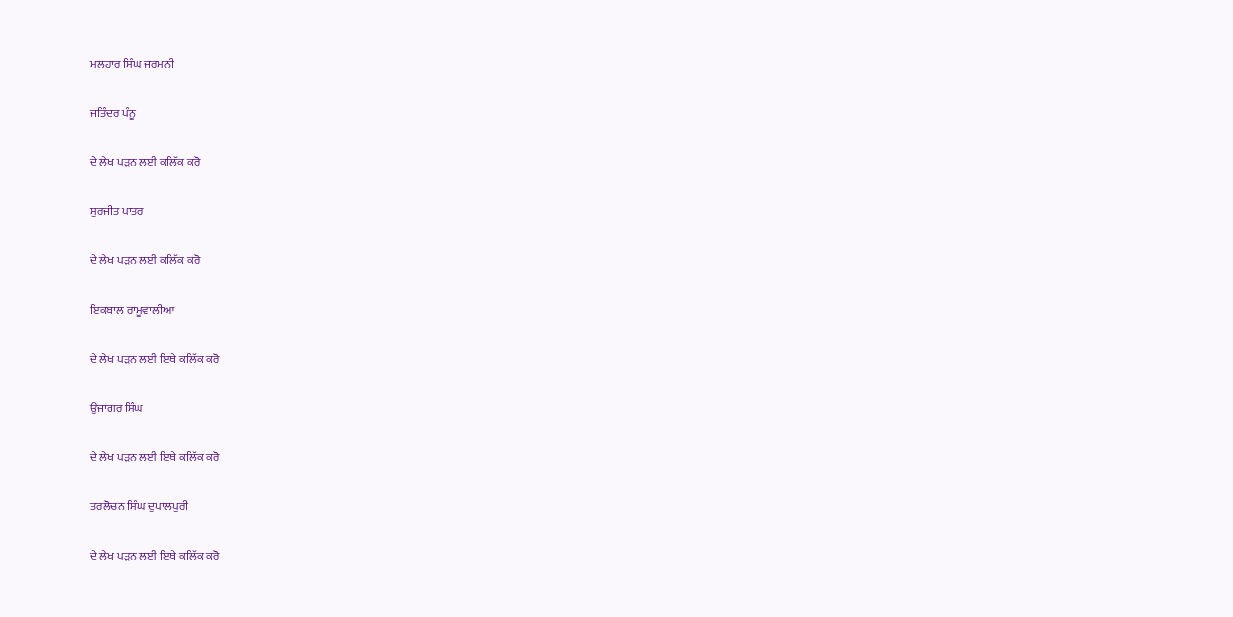ਮਲਹਾਰ ਸਿੰਘ ਜਰਮਨੀ

ਜਤਿੰਦਰ ਪੰਨੂ

ਦੇ ਲੇਖ ਪੜਨ ਲਈ ਕਲਿੱਕ ਕਰੋ

ਸੁਰਜੀਤ ਪਾਤਰ

ਦੇ ਲੇਖ ਪੜਨ ਲਈ ਕਲਿੱਕ ਕਰੋ

ਇਕਬਾਲ ਰਾਮੂਵਾਲੀਆ

ਦੇ ਲੇਖ ਪੜਨ ਲਈ ਇਥੇ ਕਲਿੱਕ ਕਰੋ

ਉਜਾਗਰ ਸਿੰਘ

ਦੇ ਲੇਖ ਪੜਨ ਲਈ ਇਥੇ ਕਲਿੱਕ ਕਰੋ

ਤਰਲੋਚਨ ਸਿੰਘ ਦੁਪਾਲਪੁਰੀ

ਦੇ ਲੇਖ ਪੜਨ ਲਈ ਇਥੇ ਕਲਿੱਕ ਕਰੋ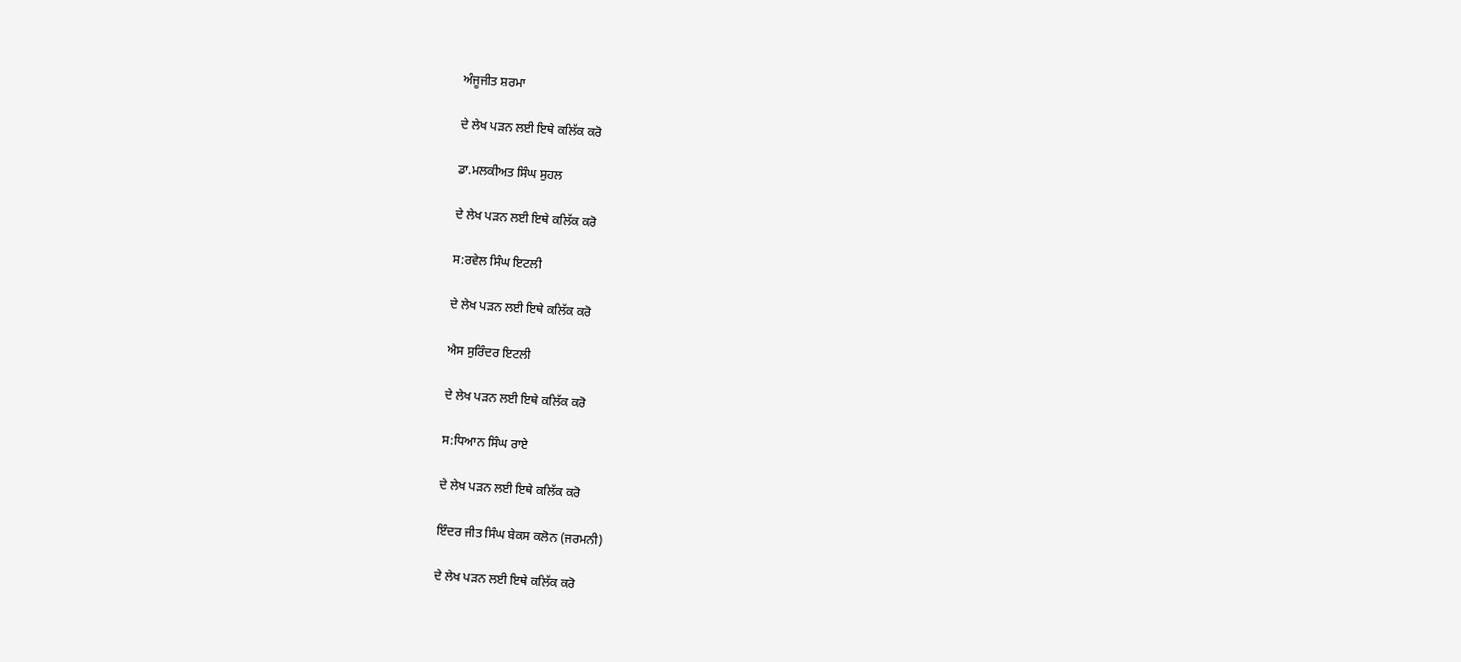ਅੰਜੂਜੀਤ ਸ਼ਰਮਾ

ਦੇ ਲੇਖ ਪੜਨ ਲਈ ਇਥੇ ਕਲਿੱਕ ਕਰੋ

ਡਾ.ਮਲਕੀਅਤ ਸਿੰਘ ਸੁਹਲ

ਦੇ ਲੇਖ ਪੜਨ ਲਈ ਇਥੇ ਕਲਿੱਕ ਕਰੋ

ਸ:ਰਵੇਲ ਸਿੰਘ ਇਟਲੀ

ਦੇ ਲੇਖ ਪੜਨ ਲਈ ਇਥੇ ਕਲਿੱਕ ਕਰੋ

ਐਸ ਸੁਰਿੰਦਰ ਇਟਲੀ

ਦੇ ਲੇਖ ਪੜਨ ਲਈ ਇਥੇ ਕਲਿੱਕ ਕਰੋ

ਸ:ਧਿਆਨ ਸਿੰਘ ਰਾਏ

ਦੇ ਲੇਖ ਪੜਨ ਲਈ ਇਥੇ ਕਲਿੱਕ ਕਰੋ

ਇੰਦਰ ਜੀਤ ਸਿੰਘ ਬੇਕਸ ਕਲੋਨ (ਜਰਮਨੀ)

ਦੇ ਲੇਖ ਪੜਨ ਲਈ ਇਥੇ ਕਲਿੱਕ ਕਰੋ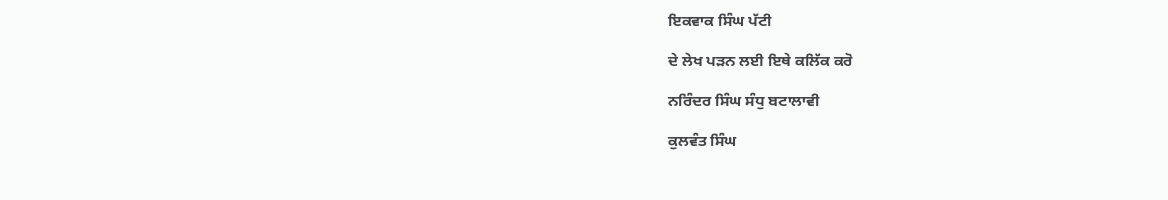ਇਕਵਾਕ ਸਿੰਘ ਪੱਟੀ

ਦੇ ਲੇਖ ਪੜਨ ਲਈ ਇਥੇ ਕਲਿੱਕ ਕਰੋ

ਨਰਿੰਦਰ ਸਿੰਘ ਸੰਧੁ ਬਟਾਲਾਵੀ

ਕੁਲਵੰਤ ਸਿੰਘ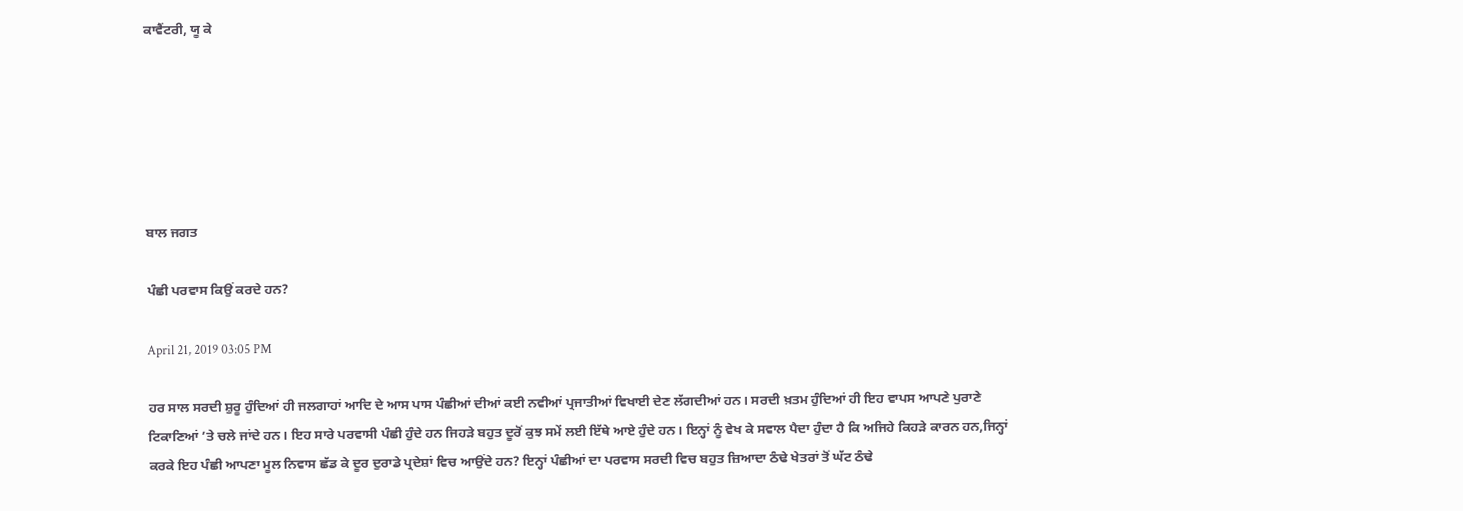ਕਾਵੈਂਟਰੀ, ਯੂ ਕੇ






ਬਾਲ ਜਗਤ

ਪੰਛੀ ਪਰਵਾਸ ਕਿਉਂ ਕਰਦੇ ਹਨ?

April 21, 2019 03:05 PM

ਹਰ ਸਾਲ ਸਰਦੀ ਸ਼ੁਰੂ ਹੁੰਦਿਆਂ ਹੀ ਜਲਗਾਹਾਂ ਆਦਿ ਦੇ ਆਸ ਪਾਸ ਪੰਛੀਆਂ ਦੀਆਂ ਕਈ ਨਵੀਆਂ ਪ੍ਰਜਾਤੀਆਂ ਵਿਖਾਈ ਦੇਣ ਲੱਗਦੀਆਂ ਹਨ। ਸਰਦੀ ਖ਼ਤਮ ਹੁੰਦਿਆਂ ਹੀ ਇਹ ਵਾਪਸ ਆਪਣੇ ਪੁਰਾਣੇ ਟਿਕਾਣਿਆਂ ’ਤੇ ਚਲੇ ਜਾਂਦੇ ਹਨ। ਇਹ ਸਾਰੇ ਪਰਵਾਸੀ ਪੰਛੀ ਹੁੰਦੇ ਹਨ ਜਿਹੜੇ ਬਹੁਤ ਦੂਰੋਂ ਕੁਝ ਸਮੇਂ ਲਈ ਇੱਥੇ ਆਏ ਹੁੰਦੇ ਹਨ। ਇਨ੍ਹਾਂ ਨੂੰ ਵੇਖ ਕੇ ਸਵਾਲ ਪੈਦਾ ਹੁੰਦਾ ਹੈ ਕਿ ਅਜਿਹੇ ਕਿਹੜੇ ਕਾਰਨ ਹਨ,ਜਿਨ੍ਹਾਂ ਕਰਕੇ ਇਹ ਪੰਛੀ ਆਪਣਾ ਮੂਲ ਨਿਵਾਸ ਛੱਡ ਕੇ ਦੂਰ ਦੁਰਾਡੇ ਪ੍ਰਦੇਸ਼ਾਂ ਵਿਚ ਆਉਂਦੇ ਹਨ? ਇਨ੍ਹਾਂ ਪੰਛੀਆਂ ਦਾ ਪਰਵਾਸ ਸਰਦੀ ਵਿਚ ਬਹੁਤ ਜ਼ਿਆਦਾ ਠੰਢੇ ਖੇਤਰਾਂ ਤੋਂ ਘੱਟ ਠੰਢੇ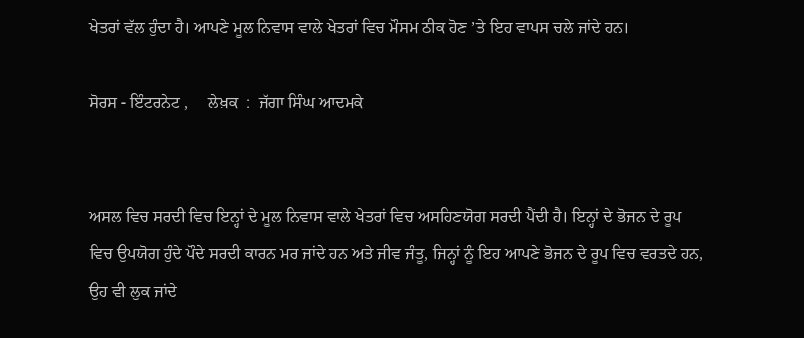ਖੇਤਰਾਂ ਵੱਲ ਹੁੰਦਾ ਹੈ। ਆਪਣੇ ਮੂਲ ਨਿਵਾਸ ਵਾਲੇ ਖੇਤਰਾਂ ਵਿਚ ਮੌਸਮ ਠੀਕ ਹੋਣ ’ਤੇ ਇਹ ਵਾਪਸ ਚਲੇ ਜਾਂਦੇ ਹਨ।

ਸੋਰਸ - ਇੰਟਰਨੇਟ ,     ਲੇਖ਼ਕ  :  ਜੱਗਾ ਸਿੰਘ ਆਦਮਕੇ


ਅਸਲ ਵਿਚ ਸਰਦੀ ਵਿਚ ਇਨ੍ਹਾਂ ਦੇ ਮੂਲ ਨਿਵਾਸ ਵਾਲੇ ਖੇਤਰਾਂ ਵਿਚ ਅਸਹਿਣਯੋਗ ਸਰਦੀ ਪੈਂਦੀ ਹੈ। ਇਨ੍ਹਾਂ ਦੇ ਭੋਜਨ ਦੇ ਰੂਪ ਵਿਚ ਉਪਯੋਗ ਹੁੰਦੇ ਪੌਦੇ ਸਰਦੀ ਕਾਰਨ ਮਰ ਜਾਂਦੇ ਹਨ ਅਤੇ ਜੀਵ ਜੰਤੂ, ਜਿਨ੍ਹਾਂ ਨੂੰ ਇਹ ਆਪਣੇ ਭੋਜਨ ਦੇ ਰੂਪ ਵਿਚ ਵਰਤਦੇ ਹਨ, ਉਹ ਵੀ ਲੁਕ ਜਾਂਦੇ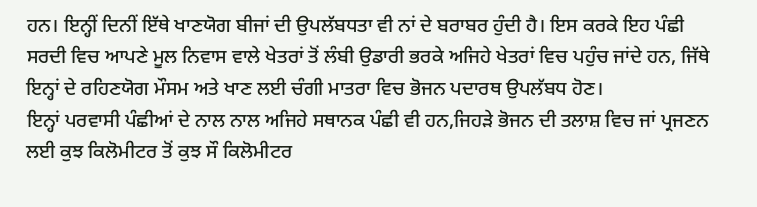ਹਨ। ਇਨ੍ਹੀਂ ਦਿਨੀਂ ਇੱਥੇ ਖਾਣਯੋਗ ਬੀਜਾਂ ਦੀ ਉਪਲੱਬਧਤਾ ਵੀ ਨਾਂ ਦੇ ਬਰਾਬਰ ਹੁੰਦੀ ਹੈ। ਇਸ ਕਰਕੇ ਇਹ ਪੰਛੀ ਸਰਦੀ ਵਿਚ ਆਪਣੇ ਮੂਲ ਨਿਵਾਸ ਵਾਲੇ ਖੇਤਰਾਂ ਤੋਂ ਲੰਬੀ ਉਡਾਰੀ ਭਰਕੇ ਅਜਿਹੇ ਖੇਤਰਾਂ ਵਿਚ ਪਹੁੰਚ ਜਾਂਦੇ ਹਨ, ਜਿੱਥੇ ਇਨ੍ਹਾਂ ਦੇ ਰਹਿਣਯੋਗ ਮੌਸਮ ਅਤੇ ਖਾਣ ਲਈ ਚੰਗੀ ਮਾਤਰਾ ਵਿਚ ਭੋਜਨ ਪਦਾਰਥ ਉਪਲੱਬਧ ਹੋਣ।
ਇਨ੍ਹਾਂ ਪਰਵਾਸੀ ਪੰਛੀਆਂ ਦੇ ਨਾਲ ਨਾਲ ਅਜਿਹੇ ਸਥਾਨਕ ਪੰਛੀ ਵੀ ਹਨ,ਜਿਹੜੇ ਭੋਜਨ ਦੀ ਤਲਾਸ਼ ਵਿਚ ਜਾਂ ਪ੍ਰਜਣਨ ਲਈ ਕੁਝ ਕਿਲੋਮੀਟਰ ਤੋਂ ਕੁਝ ਸੌ ਕਿਲੋਮੀਟਰ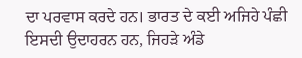ਦਾ ਪਰਵਾਸ ਕਰਦੇ ਹਨ। ਭਾਰਤ ਦੇ ਕਈ ਅਜਿਹੇ ਪੰਛੀ ਇਸਦੀ ਉਦਾਹਰਨ ਹਨ, ਜਿਹੜੇ ਅੰਡੇ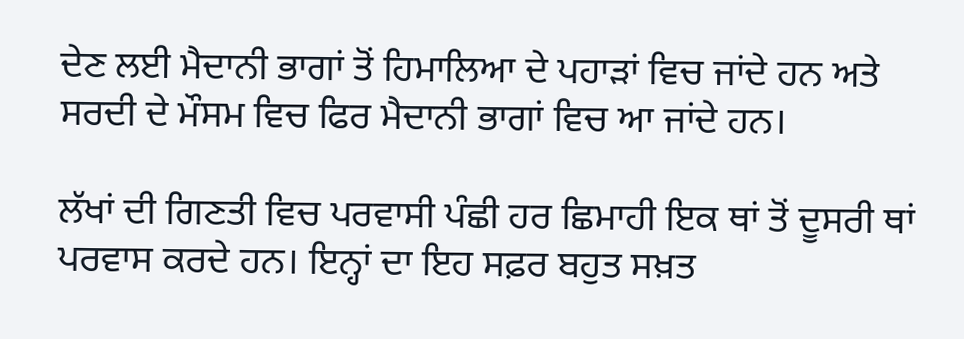ਦੇਣ ਲਈ ਮੈਦਾਨੀ ਭਾਗਾਂ ਤੋਂ ਹਿਮਾਲਿਆ ਦੇ ਪਹਾੜਾਂ ਵਿਚ ਜਾਂਦੇ ਹਨ ਅਤੇ ਸਰਦੀ ਦੇ ਮੌਸਮ ਵਿਚ ਫਿਰ ਮੈਦਾਨੀ ਭਾਗਾਂ ਵਿਚ ਆ ਜਾਂਦੇ ਹਨ।

ਲੱਖਾਂ ਦੀ ਗਿਣਤੀ ਵਿਚ ਪਰਵਾਸੀ ਪੰਛੀ ਹਰ ਛਿਮਾਹੀ ਇਕ ਥਾਂ ਤੋਂ ਦੂਸਰੀ ਥਾਂ ਪਰਵਾਸ ਕਰਦੇ ਹਨ। ਇਨ੍ਹਾਂ ਦਾ ਇਹ ਸਫ਼ਰ ਬਹੁਤ ਸਖ਼ਤ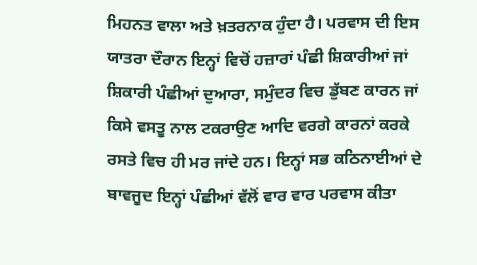ਮਿਹਨਤ ਵਾਲਾ ਅਤੇ ਖ਼ਤਰਨਾਕ ਹੁੰਦਾ ਹੈ। ਪਰਵਾਸ ਦੀ ਇਸ ਯਾਤਰਾ ਦੌਰਾਨ ਇਨ੍ਹਾਂ ਵਿਚੋਂ ਹਜ਼ਾਰਾਂ ਪੰਛੀ ਸ਼ਿਕਾਰੀਆਂ ਜਾਂ ਸ਼ਿਕਾਰੀ ਪੰਛੀਆਂ ਦੁਆਰਾ, ਸਮੁੰਦਰ ਵਿਚ ਡੁੱਬਣ ਕਾਰਨ ਜਾਂ ਕਿਸੇ ਵਸਤੂ ਨਾਲ ਟਕਰਾਉਣ ਆਦਿ ਵਰਗੇ ਕਾਰਨਾਂ ਕਰਕੇ ਰਸਤੇ ਵਿਚ ਹੀ ਮਰ ਜਾਂਦੇ ਹਨ। ਇਨ੍ਹਾਂ ਸਭ ਕਠਿਨਾਈਆਂ ਦੇ ਬਾਵਜੂਦ ਇਨ੍ਹਾਂ ਪੰਛੀਆਂ ਵੱਲੋਂ ਵਾਰ ਵਾਰ ਪਰਵਾਸ ਕੀਤਾ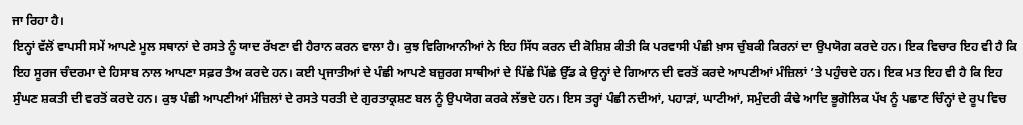ਜਾ ਰਿਹਾ ਹੈ।
ਇਨ੍ਹਾਂ ਵੱਲੋਂ ਵਾਪਸੀ ਸਮੇਂ ਆਪਣੇ ਮੂਲ ਸਥਾਨਾਂ ਦੇ ਰਸਤੇ ਨੂੰ ਯਾਦ ਰੱਖਣਾ ਵੀ ਹੈਰਾਨ ਕਰਨ ਵਾਲਾ ਹੈ। ਕੁਝ ਵਿਗਿਆਨੀਆਂ ਨੇ ਇਹ ਸਿੱਧ ਕਰਨ ਦੀ ਕੋਸ਼ਿਸ਼ ਕੀਤੀ ਕਿ ਪਰਵਾਸੀ ਪੰਛੀ ਖ਼ਾਸ ਚੁੰਬਕੀ ਕਿਰਨਾਂ ਦਾ ਉਪਯੋਗ ਕਰਦੇ ਹਨ। ਇਕ ਵਿਚਾਰ ਇਹ ਵੀ ਹੈ ਕਿ ਇਹ ਸੂਰਜ ਚੰਦਰਮਾ ਦੇ ਹਿਸਾਬ ਨਾਲ ਆਪਣਾ ਸਫ਼ਰ ਤੈਅ ਕਰਦੇ ਹਨ। ਕਈ ਪ੍ਰਜਾਤੀਆਂ ਦੇ ਪੰਛੀ ਆਪਣੇ ਬਜ਼ੁਰਗ ਸਾਥੀਆਂ ਦੇ ਪਿੱਛੇ ਪਿੱਛੇ ਉੱਡ ਕੇ ਉਨ੍ਹਾਂ ਦੇ ਗਿਆਨ ਦੀ ਵਰਤੋਂ ਕਰਦੇ ਆਪਣੀਆਂ ਮੰਜ਼ਿਲਾਂ ’ਤੇ ਪਹੁੰਚਦੇ ਹਨ। ਇਕ ਮਤ ਇਹ ਵੀ ਹੈ ਕਿ ਇਹ ਸੁੰਘਣ ਸ਼ਕਤੀ ਦੀ ਵਰਤੋਂ ਕਰਦੇ ਹਨ। ਕੁਝ ਪੰਛੀ ਆਪਣੀਆਂ ਮੰਜ਼ਿਲਾਂ ਦੇ ਰਸਤੇ ਧਰਤੀ ਦੇ ਗੁਰਤਾਕ੍ਰਸ਼ਣ ਬਲ ਨੂੰ ਉਪਯੋਗ ਕਰਕੇ ਲੱਭਦੇ ਹਨ। ਇਸ ਤਰ੍ਹਾਂ ਪੰਛੀ ਨਦੀਆਂ, ਪਹਾੜਾਂ, ਘਾਟੀਆਂ, ਸਮੁੰਦਰੀ ਕੰਢੇ ਆਦਿ ਭੂਗੋਲਿਕ ਪੱਖ ਨੂੰ ਪਛਾਣ ਚਿੰਨ੍ਹਾਂ ਦੇ ਰੂਪ ਵਿਚ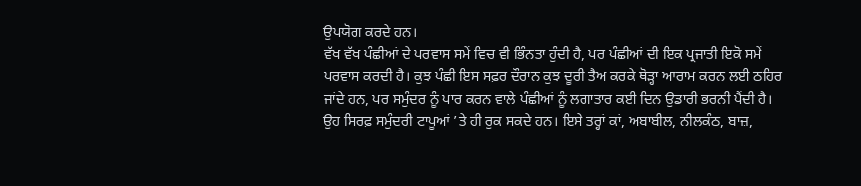ਉਪਯੋਗ ਕਰਦੇ ਹਨ।
ਵੱਖ ਵੱਖ ਪੰਛੀਆਂ ਦੇ ਪਰਵਾਸ ਸਮੇਂ ਵਿਚ ਵੀ ਭਿੰਨਤਾ ਹੁੰਦੀ ਹੈ, ਪਰ ਪੰਛੀਆਂ ਦੀ ਇਕ ਪ੍ਰਜਾਤੀ ਇਕੋ ਸਮੇਂ ਪਰਵਾਸ ਕਰਦੀ ਹੈ। ਕੁਝ ਪੰਛੀ ਇਸ ਸਫ਼ਰ ਦੌਰਾਨ ਕੁਝ ਦੂਰੀ ਤੈਅ ਕਰਕੇ ਥੋੜ੍ਹਾ ਆਰਾਮ ਕਰਨ ਲਈ ਠਹਿਰ ਜਾਂਦੇ ਹਨ, ਪਰ ਸਮੁੰਦਰ ਨੂੰ ਪਾਰ ਕਰਨ ਵਾਲੇ ਪੰਛੀਆਂ ਨੂੰ ਲਗਾਤਾਰ ਕਈ ਦਿਨ ਉਡਾਰੀ ਭਰਨੀ ਪੈਂਦੀ ਹੈ। ਉਹ ਸਿਰਫ਼ ਸਮੁੰਦਰੀ ਟਾਪੂਆਂ ’ਤੇ ਹੀ ਰੁਕ ਸਕਦੇ ਹਨ। ਇਸੇ ਤਰ੍ਹਾਂ ਕਾਂ, ਅਬਾਬੀਲ, ਨੀਲਕੰਠ, ਬਾਜ਼,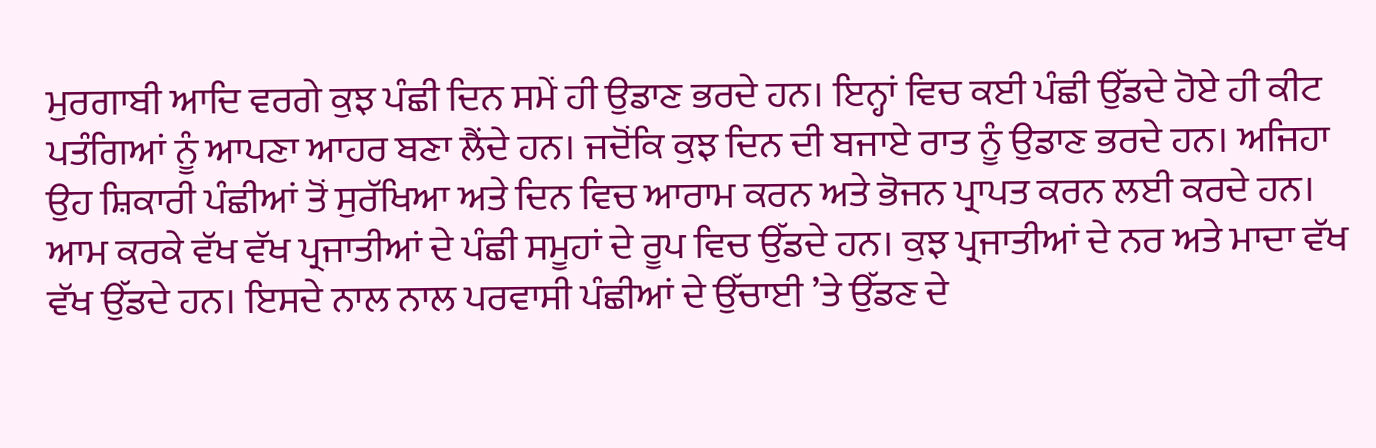ਮੁਰਗਾਬੀ ਆਦਿ ਵਰਗੇ ਕੁਝ ਪੰਛੀ ਦਿਨ ਸਮੇਂ ਹੀ ਉਡਾਣ ਭਰਦੇ ਹਨ। ਇਨ੍ਹਾਂ ਵਿਚ ਕਈ ਪੰਛੀ ਉੱਡਦੇ ਹੋਏ ਹੀ ਕੀਟ ਪਤੰਗਿਆਂ ਨੂੰ ਆਪਣਾ ਆਹਰ ਬਣਾ ਲੈਂਦੇ ਹਨ। ਜਦੋਂਕਿ ਕੁਝ ਦਿਨ ਦੀ ਬਜਾਏ ਰਾਤ ਨੂੰ ਉਡਾਣ ਭਰਦੇ ਹਨ। ਅਜਿਹਾ ਉਹ ਸ਼ਿਕਾਰੀ ਪੰਛੀਆਂ ਤੋਂ ਸੁਰੱਖਿਆ ਅਤੇ ਦਿਨ ਵਿਚ ਆਰਾਮ ਕਰਨ ਅਤੇ ਭੋਜਨ ਪ੍ਰਾਪਤ ਕਰਨ ਲਈ ਕਰਦੇ ਹਨ। ਆਮ ਕਰਕੇ ਵੱਖ ਵੱਖ ਪ੍ਰਜਾਤੀਆਂ ਦੇ ਪੰਛੀ ਸਮੂਹਾਂ ਦੇ ਰੂਪ ਵਿਚ ਉੱਡਦੇ ਹਨ। ਕੁਝ ਪ੍ਰਜਾਤੀਆਂ ਦੇ ਨਰ ਅਤੇ ਮਾਦਾ ਵੱਖ ਵੱਖ ਉੱਡਦੇ ਹਨ। ਇਸਦੇ ਨਾਲ ਨਾਲ ਪਰਵਾਸੀ ਪੰਛੀਆਂ ਦੇ ਉੱਚਾਈ ’ਤੇ ਉੱਡਣ ਦੇ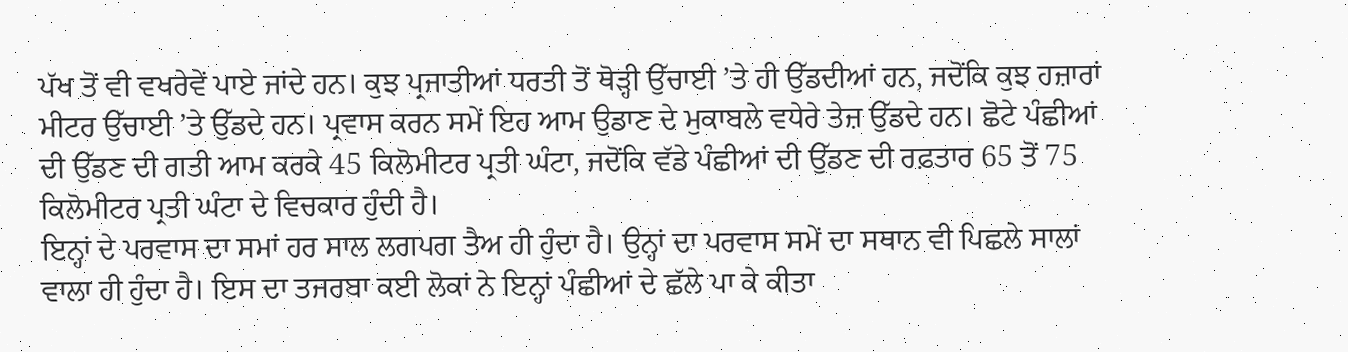ਪੱਖ ਤੋਂ ਵੀ ਵਖਰੇਵੇਂ ਪਾਏ ਜਾਂਦੇ ਹਨ। ਕੁਝ ਪ੍ਰਜਾਤੀਆਂ ਧਰਤੀ ਤੋਂ ਥੋੜ੍ਹੀ ਉੱਚਾਈ ’ਤੇ ਹੀ ਉੱਡਦੀਆਂ ਹਨ, ਜਦੋਂਕਿ ਕੁਝ ਹਜ਼ਾਰਾਂ ਮੀਟਰ ਉੱਚਾਈ ’ਤੇ ਉੱਡਦੇ ਹਨ। ਪ੍ਰਵਾਸ ਕਰਨ ਸਮੇਂ ਇਹ ਆਮ ਉਡਾਣ ਦੇ ਮੁਕਾਬਲੇ ਵਧੇਰੇ ਤੇਜ਼ ਉੱਡਦੇ ਹਨ। ਛੋਟੇ ਪੰਛੀਆਂ ਦੀ ਉੱਡਣ ਦੀ ਗਤੀ ਆਮ ਕਰਕੇ 45 ਕਿਲੋਮੀਟਰ ਪ੍ਰਤੀ ਘੰਟਾ, ਜਦੋਂਕਿ ਵੱਡੇ ਪੰਛੀਆਂ ਦੀ ਉੱਡਣ ਦੀ ਰਫ਼ਤਾਰ 65 ਤੋਂ 75 ਕਿਲੋਮੀਟਰ ਪ੍ਰਤੀ ਘੰਟਾ ਦੇ ਵਿਚਕਾਰ ਹੁੰਦੀ ਹੈ।
ਇਨ੍ਹਾਂ ਦੇ ਪਰਵਾਸ ਦਾ ਸਮਾਂ ਹਰ ਸਾਲ ਲਗਪਗ ਤੈਅ ਹੀ ਹੁੰਦਾ ਹੈ। ਉਨ੍ਹਾਂ ਦਾ ਪਰਵਾਸ ਸਮੇਂ ਦਾ ਸਥਾਨ ਵੀ ਪਿਛਲੇ ਸਾਲਾਂ ਵਾਲਾ ਹੀ ਹੁੰਦਾ ਹੈ। ਇਸ ਦਾ ਤਜਰਬਾ ਕਈ ਲੋਕਾਂ ਨੇ ਇਨ੍ਹਾਂ ਪੰਛੀਆਂ ਦੇ ਛੱਲੇ ਪਾ ਕੇ ਕੀਤਾ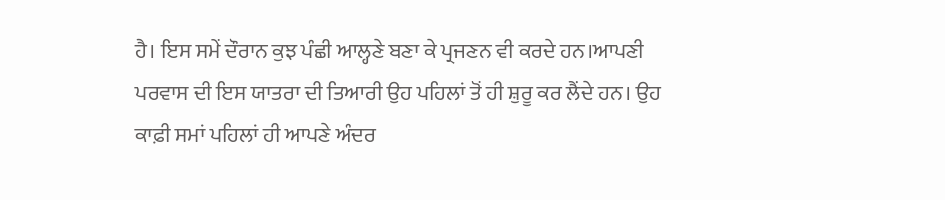ਹੈ। ਇਸ ਸਮੇਂ ਦੌਰਾਨ ਕੁਝ ਪੰਛੀ ਆਲ੍ਹਣੇ ਬਣਾ ਕੇ ਪ੍ਰਜਣਨ ਵੀ ਕਰਦੇ ਹਨ।ਆਪਣੀ ਪਰਵਾਸ ਦੀ ਇਸ ਯਾਤਰਾ ਦੀ ਤਿਆਰੀ ਉਹ ਪਹਿਲਾਂ ਤੋਂ ਹੀ ਸ਼ੁਰੂ ਕਰ ਲੈਂਦੇ ਹਨ। ਉਹ ਕਾਫ਼ੀ ਸਮਾਂ ਪਹਿਲਾਂ ਹੀ ਆਪਣੇ ਅੰਦਰ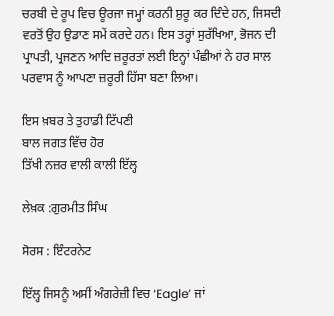ਚਰਬੀ ਦੇ ਰੂਪ ਵਿਚ ਊਰਜਾ ਜਮ੍ਹਾਂ ਕਰਨੀ ਸ਼ੁਰੂ ਕਰ ਦਿੰਦੇ ਹਨ, ਜਿਸਦੀ ਵਰਤੋਂ ਉਹ ਉਡਾਣ ਸਮੇਂ ਕਰਦੇ ਹਨ। ਇਸ ਤਰ੍ਹਾਂ ਸੁਰੱਖਿਆ, ਭੋਜਨ ਦੀ ਪ੍ਰਾਪਤੀ, ਪ੍ਰਜਣਨ ਆਦਿ ਜ਼ਰੂਰਤਾਂ ਲਈ ਇਨ੍ਹਾਂ ਪੰਛੀਆਂ ਨੇ ਹਰ ਸਾਲ ਪਰਵਾਸ ਨੂੰ ਆਪਣਾ ਜ਼ਰੂਰੀ ਹਿੱਸਾ ਬਣਾ ਲਿਆ।

ਇਸ ਖ਼ਬਰ ਤੇ ਤੁਹਾਡੀ ਟਿੱਪਣੀ
ਬਾਲ ਜਗਤ ਵਿੱਚ ਹੋਰ
ਤਿੱਖੀ ਨਜ਼ਰ ਵਾਲੀ ਕਾਲੀ ਇੱਲ੍ਹ

ਲੇਖ਼ਕ :ਗੁਰਮੀਤ ਸਿੰਘ

ਸੋਰਸ : ਇੰਟਰਨੇਟ

ਇੱਲ੍ਹ ਜਿਸਨੂੰ ਅਸੀਂ ਅੰਗਰੇਜ਼ੀ ਵਿਚ ‘Eagle’ ਜਾਂ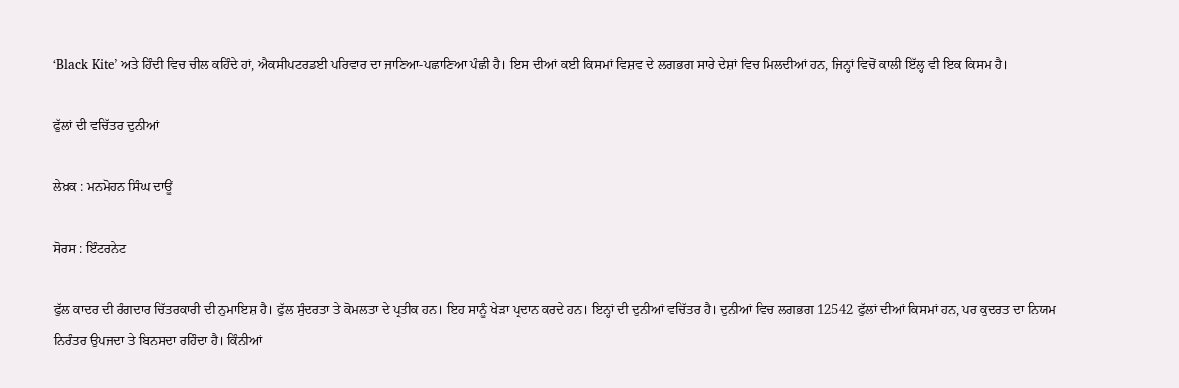‘Black Kite’ ਅਤੇ ਹਿੰਦੀ ਵਿਚ ਚੀਲ ਕਹਿੰਦੇ ਹਾਂ, ਐਕਸੀਪਟਰਡਈ ਪਰਿਵਾਰ ਦਾ ਜਾਣਿਆ-ਪਛਾਣਿਆ ਪੰਛੀ ਹੈ। ਇਸ ਦੀਆਂ ਕਈ ਕਿਸਮਾਂ ਵਿਸ਼ਵ ਦੇ ਲਗਭਗ ਸਾਰੇ ਦੇਸ਼ਾਂ ਵਿਚ ਮਿਲਦੀਆਂ ਹਨ, ਜਿਨ੍ਹਾਂ ਵਿਚੋਂ ਕਾਲੀ ਇੱਲ੍ਹ ਵੀ ਇਕ ਕਿਸਮ ਹੈ।

ਫੁੱਲਾਂ ਦੀ ਵਚਿੱਤਰ ਦੁਨੀਆਂ

ਲੇਖ਼ਕ : ਮਨਮੋਹਨ ਸਿੰਘ ਦਾਊਂ

ਸੋਰਸ : ਇੰਟਰਨੇਟ

ਫੁੱਲ ਕਾਦਰ ਦੀ ਰੰਗਦਾਰ ਚਿੱਤਰਕਾਰੀ ਦੀ ਨੁਮਾਇਸ਼ ਹੈ। ਫੁੱਲ ਸੁੰਦਰਤਾ ਤੇ ਕੋਮਲਤਾ ਦੇ ਪ੍ਰਤੀਕ ਹਨ। ਇਹ ਸਾਨੂੰ ਖੇੜਾ ਪ੍ਰਦਾਨ ਕਰਦੇ ਹਨ। ਇਨ੍ਹਾਂ ਦੀ ਦੁਨੀਆਂ ਵਚਿੱਤਰ ਹੈ। ਦੁਨੀਆਂ ਵਿਚ ਲਗਭਗ 12542 ਫੁੱਲਾਂ ਦੀਆਂ ਕਿਸਮਾਂ ਹਨ, ਪਰ ਕੁਦਰਤ ਦਾ ਨਿਯਮ ਨਿਰੰਤਰ ਉਪਜਦਾ ਤੇ ਬਿਨਸਦਾ ਰਹਿੰਦਾ ਹੈ। ਕਿੰਨੀਆਂ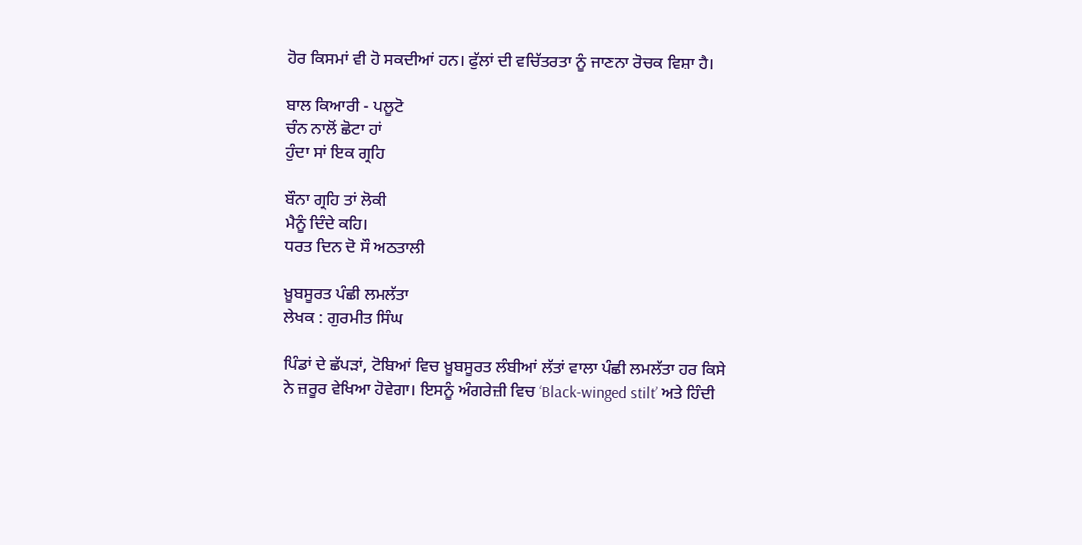ਹੋਰ ਕਿਸਮਾਂ ਵੀ ਹੋ ਸਕਦੀਆਂ ਹਨ। ਫੁੱਲਾਂ ਦੀ ਵਚਿੱਤਰਤਾ ਨੂੰ ਜਾਣਨਾ ਰੋਚਕ ਵਿਸ਼ਾ ਹੈ।

ਬਾਲ ਕਿਆਰੀ - ਪਲੂਟੋ
ਚੰਨ ਨਾਲੋਂ ਛੋਟਾ ਹਾਂ
ਹੁੰਦਾ ਸਾਂ ਇਕ ਗ੍ਰਹਿ

ਬੌਨਾ ਗ੍ਰਹਿ ਤਾਂ ਲੋਕੀ
ਮੈਨੂੰ ਦਿੰਦੇ ਕਹਿ।
ਧਰਤ ਦਿਨ ਦੋ ਸੌ ਅਠਤਾਲੀ

ਖ਼ੂਬਸੂਰਤ ਪੰਛੀ ਲਮਲੱਤਾ
ਲੇਖਕ : ਗੁਰਮੀਤ ਸਿੰਘ

ਪਿੰਡਾਂ ਦੇ ਛੱਪੜਾਂ, ਟੋਬਿਆਂ ਵਿਚ ਖ਼ੂਬਸੂਰਤ ਲੰਬੀਆਂ ਲੱਤਾਂ ਵਾਲਾ ਪੰਛੀ ਲਮਲੱਤਾ ਹਰ ਕਿਸੇ ਨੇ ਜ਼ਰੂਰ ਵੇਖਿਆ ਹੋਵੇਗਾ। ਇਸਨੂੰ ਅੰਗਰੇਜ਼ੀ ਵਿਚ ‘Black-winged stilt’ ਅਤੇ ਹਿੰਦੀ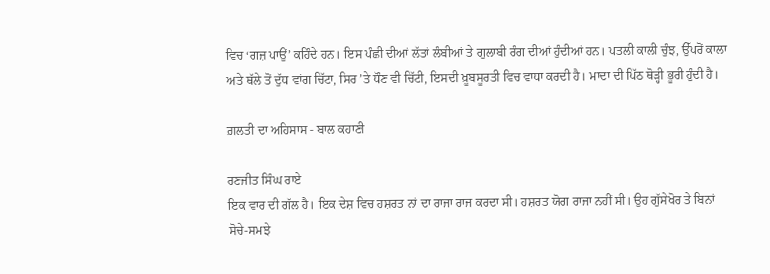ਵਿਚ ‘ਗਜ਼ ਪਾਉਂ’ ਕਹਿੰਦੇ ਹਨ। ਇਸ ਪੰਛੀ ਦੀਆਂ ਲੱਤਾਂ ਲੰਬੀਆਂ ਤੇ ਗੁਲਾਬੀ ਰੰਗ ਦੀਆਂ ਹੁੰਦੀਆਂ ਹਨ। ਪਤਲੀ ਕਾਲੀ ਚੁੰਝ, ਉੱਪਰੋਂ ਕਾਲਾ ਅਤੇ ਥੱਲੇ ਤੋਂ ਦੁੱਧ ਵਾਂਗ ਚਿੱਟਾ, ਸਿਰ ’ਤੇ ਧੌਣ ਵੀ ਚਿੱਟੀ, ਇਸਦੀ ਖ਼ੂਬਸੂਰਤੀ ਵਿਚ ਵਾਧਾ ਕਰਦੀ ਹੈ। ਮਾਦਾ ਦੀ ਪਿੱਠ ਥੋੜ੍ਹੀ ਭੂਰੀ ਹੁੰਦੀ ਹੈ।

ਗ਼ਲਤੀ ਦਾ ਅਹਿਸਾਸ - ਬਾਲ ਕਹਾਣੀ

ਰਣਜੀਤ ਸਿੰਘ ਰਾਏ
ਇਕ ਵਾਰ ਦੀ ਗੱਲ ਹੈ। ਇਕ ਦੇਸ਼ ਵਿਚ ਹਸ਼ਰਤ ਨਾਂ ਦਾ ਰਾਜਾ ਰਾਜ ਕਰਦਾ ਸੀ। ਹਸ਼ਰਤ ਯੋਗ ਰਾਜਾ ਨਹੀਂ ਸੀ। ਉਹ ਗੁੱਸੇਖੋਰ ਤੇ ਬਿਨਾਂ ਸੋਚੇ-ਸਮਝੇ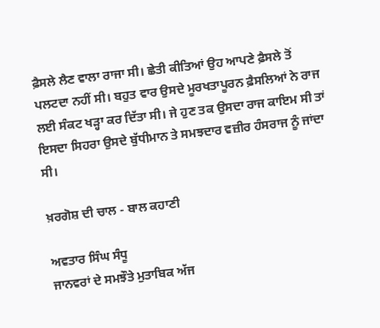ਫ਼ੈਸਲੇ ਲੈਣ ਵਾਲਾ ਰਾਜਾ ਸੀ। ਛੇਤੀ ਕੀਤਿਆਂ ਉਹ ਆਪਣੇ ਫ਼ੈਸਲੇ ਤੋਂ ਪਲਟਦਾ ਨਹੀਂ ਸੀ। ਬਹੁਤ ਵਾਰ ਉਸਦੇ ਮੂਰਖਤਾਪੂਰਨ ਫ਼ੈਸਲਿਆਂ ਨੇ ਰਾਜ ਲਈ ਸੰਕਟ ਖੜ੍ਹਾ ਕਰ ਦਿੱਤਾ ਸੀ। ਜੇ ਹੁਣ ਤਕ ਉਸਦਾ ਰਾਜ ਕਾਇਮ ਸੀ ਤਾਂ ਇਸਦਾ ਸਿਹਰਾ ਉਸਦੇ ਬੁੱਧੀਮਾਨ ਤੇ ਸਮਝਦਾਰ ਵਜ਼ੀਰ ਹੰਸਰਾਜ ਨੂੰ ਜਾਂਦਾ ਸੀ।

ਖ਼ਰਗੋਸ਼ ਦੀ ਚਾਲ - ਬਾਲ ਕਹਾਣੀ

ਅਵਤਾਰ ਸਿੰਘ ਸੰਧੂ
ਜਾਨਵਰਾਂ ਦੇ ਸਮਝੌਤੇ ਮੁਤਾਬਿਕ ਅੱਜ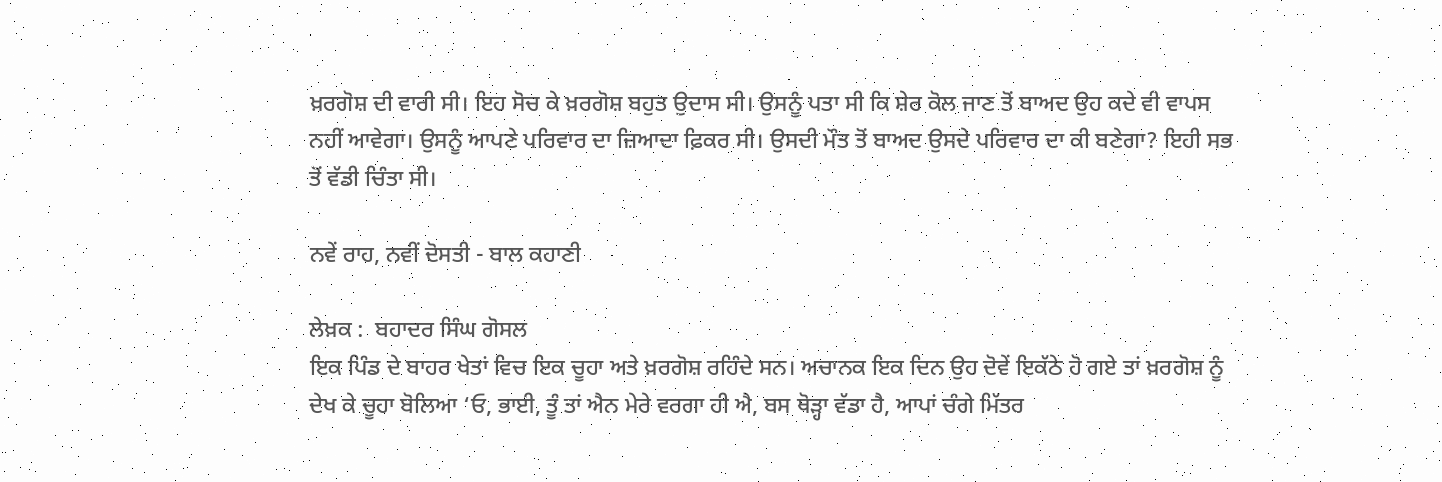ਖ਼ਰਗੋਸ਼ ਦੀ ਵਾਰੀ ਸੀ। ਇਹ ਸੋਚ ਕੇ ਖ਼ਰਗੋਸ਼ ਬਹੁਤ ਉਦਾਸ ਸੀ। ਉਸਨੂੰ ਪਤਾ ਸੀ ਕਿ ਸ਼ੇਰ ਕੋਲ ਜਾਣ ਤੋਂ ਬਾਅਦ ਉਹ ਕਦੇ ਵੀ ਵਾਪਸ ਨਹੀਂ ਆਵੇਗਾ। ਉਸਨੂੰ ਆਪਣੇ ਪਰਿਵਾਰ ਦਾ ਜ਼ਿਆਦਾ ਫ਼ਿਕਰ ਸੀ। ਉਸਦੀ ਮੌਤ ਤੋਂ ਬਾਅਦ ਉਸਦੇ ਪਰਿਵਾਰ ਦਾ ਕੀ ਬਣੇਗਾ? ਇਹੀ ਸਭ ਤੋਂ ਵੱਡੀ ਚਿੰਤਾ ਸੀ।

ਨਵੇਂ ਰਾਹ, ਨਵੀਂ ਦੋਸਤੀ - ਬਾਲ ਕਹਾਣੀ

ਲੇਖ਼ਕ :  ਬਹਾਦਰ ਸਿੰਘ ਗੋਸਲ
ਇਕ ਪਿੰਡ ਦੇ ਬਾਹਰ ਖੇਤਾਂ ਵਿਚ ਇਕ ਚੂਹਾ ਅਤੇ ਖ਼ਰਗੋਸ਼ ਰਹਿੰਦੇ ਸਨ। ਅਚਾਨਕ ਇਕ ਦਿਨ ਉਹ ਦੋਵੇਂ ਇਕੱਠੇ ਹੋ ਗਏ ਤਾਂ ਖ਼ਰਗੋਸ਼ ਨੂੰ ਦੇਖ ਕੇ ਚੂਹਾ ਬੋਲਿਆ ‘ਓ, ਭਾਈ, ਤੂੰ ਤਾਂ ਐਨ ਮੇਰੇ ਵਰਗਾ ਹੀ ਐ, ਬਸ ਥੋੜ੍ਹਾ ਵੱਡਾ ਹੈ, ਆਪਾਂ ਚੰਗੇ ਮਿੱਤਰ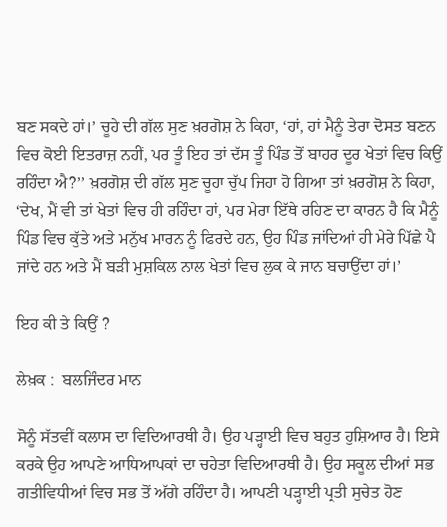ਬਣ ਸਕਦੇ ਹਾਂ।’ ਚੂਹੇ ਦੀ ਗੱਲ ਸੁਣ ਖ਼ਰਗੋਸ਼ ਨੇ ਕਿਹਾ, ‘ਹਾਂ, ਹਾਂ ਮੈਨੂੰ ਤੇਰਾ ਦੋਸਤ ਬਣਨ ਵਿਚ ਕੋਈ ਇਤਰਾਜ਼ ਨਹੀਂ, ਪਰ ਤੂੰ ਇਹ ਤਾਂ ਦੱਸ ਤੂੰ ਪਿੰਡ ਤੋਂ ਬਾਹਰ ਦੂਰ ਖੇਤਾਂ ਵਿਚ ਕਿਉਂ ਰਹਿੰਦਾ ਐ?’’ ਖ਼ਰਗੋਸ਼ ਦੀ ਗੱਲ ਸੁਣ ਚੂਹਾ ਚੁੱਪ ਜਿਹਾ ਹੋ ਗਿਆ ਤਾਂ ਖ਼ਰਗੋਸ਼ ਨੇ ਕਿਹਾ, ‘ਦੇਖ, ਮੈਂ ਵੀ ਤਾਂ ਖੇਤਾਂ ਵਿਚ ਹੀ ਰਹਿੰਦਾ ਹਾਂ, ਪਰ ਮੇਰਾ ਇੱਥੇ ਰਹਿਣ ਦਾ ਕਾਰਨ ਹੈ ਕਿ ਮੈਨੂੰ ਪਿੰਡ ਵਿਚ ਕੁੱਤੇ ਅਤੇ ਮਨੁੱਖ ਮਾਰਨ ਨੂੰ ਫਿਰਦੇ ਹਨ, ਉਹ ਪਿੰਡ ਜਾਂਦਿਆਂ ਹੀ ਮੇਰੇ ਪਿੱਛੇ ਪੈ ਜਾਂਦੇ ਹਨ ਅਤੇ ਮੈਂ ਬੜੀ ਮੁਸ਼ਕਿਲ ਨਾਲ ਖੇਤਾਂ ਵਿਚ ਲੁਕ ਕੇ ਜਾਨ ਬਚਾਉਂਦਾ ਹਾਂ।’

ਇਹ ਕੀ ਤੇ ਕਿਉਂ ?

ਲੇਖ਼ਕ :  ਬਲਜਿੰਦਰ ਮਾਨ

ਸੋਨੂੰ ਸੱਤਵੀਂ ਕਲਾਸ ਦਾ ਵਿਦਿਆਰਥੀ ਹੈ। ਉਹ ਪੜ੍ਹਾਈ ਵਿਚ ਬਹੁਤ ਹੁਸ਼ਿਆਰ ਹੈ। ਇਸੇ ਕਰਕੇ ਉਹ ਆਪਣੇ ਆਧਿਆਪਕਾਂ ਦਾ ਚਹੇਤਾ ਵਿਦਿਆਰਥੀ ਹੈ। ਉਹ ਸਕੂਲ ਦੀਆਂ ਸਭ ਗਤੀਵਿਧੀਆਂ ਵਿਚ ਸਭ ਤੋਂ ਅੱਗੇ ਰਹਿੰਦਾ ਹੈ। ਆਪਣੀ ਪੜ੍ਹਾਈ ਪ੍ਰਤੀ ਸੁਚੇਤ ਹੋਣ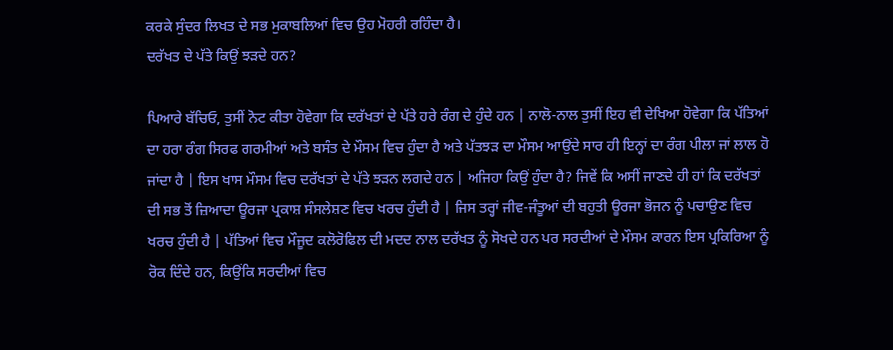ਕਰਕੇ ਸੁੰਦਰ ਲਿਖਤ ਦੇ ਸਭ ਮੁਕਾਬਲਿਆਂ ਵਿਚ ਉਹ ਮੋਹਰੀ ਰਹਿੰਦਾ ਹੈ।
ਦਰੱਖਤ ਦੇ ਪੱਤੇ ਕਿਉਂ ਝੜਦੇ ਹਨ?

ਪਿਆਰੇ ਬੱਚਿਓ, ਤੁਸੀਂ ਨੋਟ ਕੀਤਾ ਹੋਵੇਗਾ ਕਿ ਦਰੱਖਤਾਂ ਦੇ ਪੱਤੇ ਹਰੇ ਰੰਗ ਦੇ ਹੁੰਦੇ ਹਨ | ਨਾਲੋ-ਨਾਲ ਤੁਸੀਂ ਇਹ ਵੀ ਦੇਖਿਆ ਹੋਵੇਗਾ ਕਿ ਪੱਤਿਆਂ ਦਾ ਹਰਾ ਰੰਗ ਸਿਰਫ ਗਰਮੀਆਂ ਅਤੇ ਬਸੰਤ ਦੇ ਮੌਸਮ ਵਿਚ ਹੁੰਦਾ ਹੈ ਅਤੇ ਪੱਤਝੜ ਦਾ ਮੌਸਮ ਆਉਂਦੇ ਸਾਰ ਹੀ ਇਨ੍ਹਾਂ ਦਾ ਰੰਗ ਪੀਲਾ ਜਾਂ ਲਾਲ ਹੋ ਜਾਂਦਾ ਹੈ | ਇਸ ਖਾਸ ਮੌਸਮ ਵਿਚ ਦਰੱਖਤਾਂ ਦੇ ਪੱਤੇ ਝੜਨ ਲਗਦੇ ਹਨ | ਅਜਿਹਾ ਕਿਉਂ ਹੁੰਦਾ ਹੈ? ਜਿਵੇਂ ਕਿ ਅਸੀਂ ਜਾਣਦੇ ਹੀ ਹਾਂ ਕਿ ਦਰੱਖਤਾਂ ਦੀ ਸਭ ਤੋਂ ਜ਼ਿਆਦਾ ਊਰਜਾ ਪ੍ਰਕਾਸ਼ ਸੰਸਲੇਸ਼ਣ ਵਿਚ ਖਰਚ ਹੁੰਦੀ ਹੈ | ਜਿਸ ਤਰ੍ਹਾਂ ਜੀਵ-ਜੰਤੂਆਂ ਦੀ ਬਹੁਤੀ ਊਰਜਾ ਭੋਜਨ ਨੂੰ ਪਚਾਉਣ ਵਿਚ ਖਰਚ ਹੁੰਦੀ ਹੈ | ਪੱਤਿਆਂ ਵਿਚ ਮੌਜੂਦ ਕਲੋਰੋਫਿਲ ਦੀ ਮਦਦ ਨਾਲ ਦਰੱਖਤ ਨੂੰ ਸੋਖਦੇ ਹਨ ਪਰ ਸਰਦੀਆਂ ਦੇ ਮੌਸਮ ਕਾਰਨ ਇਸ ਪ੍ਰਕਿਰਿਆ ਨੂੰ ਰੋਕ ਦਿੰਦੇ ਹਨ, ਕਿਉਂਕਿ ਸਰਦੀਆਂ ਵਿਚ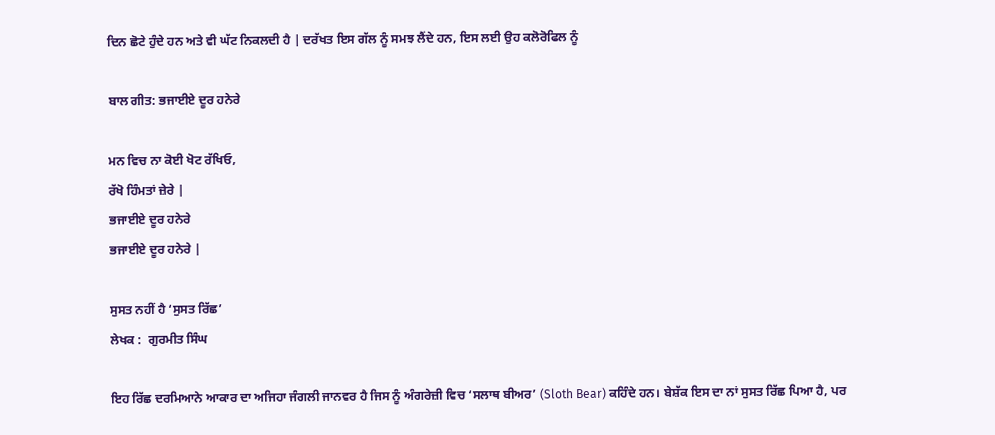ਦਿਨ ਛੋਟੇ ਹੁੰਦੇ ਹਨ ਅਤੇ ਵੀ ਘੱਟ ਨਿਕਲਦੀ ਹੈ | ਦਰੱਖਤ ਇਸ ਗੱਲ ਨੂੰ ਸਮਝ ਲੈਂਦੇ ਹਨ, ਇਸ ਲਈ ਉਹ ਕਲੋਰੋਫਿਲ ਨੂੰ

ਬਾਲ ਗੀਤ: ਭਜਾਈਏ ਦੂਰ ਹਨੇਰੇ

ਮਨ ਵਿਚ ਨਾ ਕੋਈ ਖੋਟ ਰੱਖਿਓ,
ਰੱਖੋ ਹਿੰਮਤਾਂ ਜ਼ੇਰੇ |
ਭਜਾਈਏ ਦੂਰ ਹਨੇਰੇ
ਭਜਾਈਏ ਦੂਰ ਹਨੇਰੇ |

ਸੁਸਤ ਨਹੀਂ ਹੈ ‘ਸੁਸਤ ਰਿੱਛ’
ਲੇਖਕ :  ਗੁਰਮੀਤ ਸਿੰਘ

ਇਹ ਰਿੱਛ ਦਰਮਿਆਨੇ ਆਕਾਰ ਦਾ ਅਜਿਹਾ ਜੰਗਲੀ ਜਾਨਵਰ ਹੈ ਜਿਸ ਨੂੰ ਅੰਗਰੇਜ਼ੀ ਵਿਚ ‘ਸਲਾਥ ਬੀਅਰ’ (Sloth Bear) ਕਹਿੰਦੇ ਹਨ। ਬੇਸ਼ੱਕ ਇਸ ਦਾ ਨਾਂ ਸੁਸਤ ਰਿੱਛ ਪਿਆ ਹੈ, ਪਰ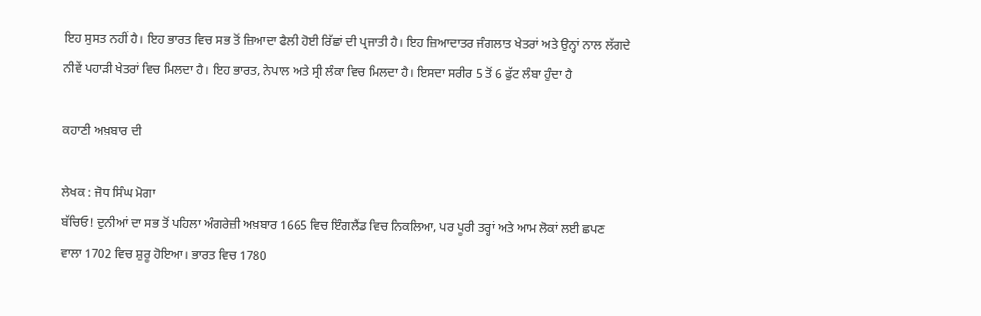ਇਹ ਸੁਸਤ ਨਹੀਂ ਹੈ। ਇਹ ਭਾਰਤ ਵਿਚ ਸਭ ਤੋਂ ਜ਼ਿਆਦਾ ਫੈਲੀ ਹੋਈ ਰਿੱਛਾਂ ਦੀ ਪ੍ਰਜਾਤੀ ਹੈ। ਇਹ ਜ਼ਿਆਦਾਤਰ ਜੰਗਲਾਤ ਖੇਤਰਾਂ ਅਤੇ ਉਨ੍ਹਾਂ ਨਾਲ ਲੱਗਦੇ ਨੀਵੇਂ ਪਹਾੜੀ ਖੇਤਰਾਂ ਵਿਚ ਮਿਲਦਾ ਹੈ। ਇਹ ਭਾਰਤ, ਨੇਪਾਲ ਅਤੇ ਸ੍ਰੀ ਲੰਕਾ ਵਿਚ ਮਿਲਦਾ ਹੈ। ਇਸਦਾ ਸਰੀਰ 5 ਤੋਂ 6 ਫੁੱਟ ਲੰਬਾ ਹੁੰਦਾ ਹੈ

ਕਹਾਣੀ ਅਖ਼ਬਾਰ ਦੀ

ਲੇਖਕ : ਜੋਧ ਸਿੰਘ ਮੋਗਾ
ਬੱਚਿਓ! ਦੁਨੀਆਂ ਦਾ ਸਭ ਤੋਂ ਪਹਿਲਾ ਅੰਗਰੇਜ਼ੀ ਅਖ਼ਬਾਰ 1665 ਵਿਚ ਇੰਗਲੈਂਡ ਵਿਚ ਨਿਕਲਿਆ, ਪਰ ਪੂਰੀ ਤਰ੍ਹਾਂ ਅਤੇ ਆਮ ਲੋਕਾਂ ਲਈ ਛਪਣ ਵਾਲਾ 1702 ਵਿਚ ਸ਼ੁਰੂ ਹੋਇਆ। ਭਾਰਤ ਵਿਚ 1780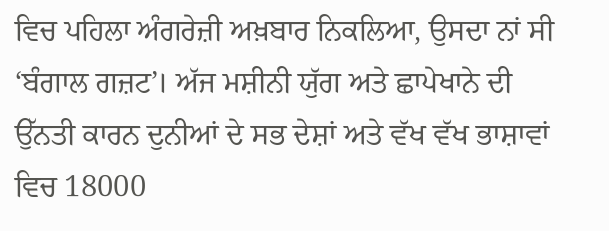ਵਿਚ ਪਹਿਲਾ ਅੰਗਰੇਜ਼ੀ ਅਖ਼ਬਾਰ ਨਿਕਲਿਆ, ਉਸਦਾ ਨਾਂ ਸੀ ‘ਬੰਗਾਲ ਗਜ਼ਟ’। ਅੱਜ ਮਸ਼ੀਨੀ ਯੁੱਗ ਅਤੇ ਛਾਪੇਖਾਨੇ ਦੀ ਉੱਨਤੀ ਕਾਰਨ ਦੁਨੀਆਂ ਦੇ ਸਭ ਦੇਸ਼ਾਂ ਅਤੇ ਵੱਖ ਵੱਖ ਭਾਸ਼ਾਵਾਂ ਵਿਚ 18000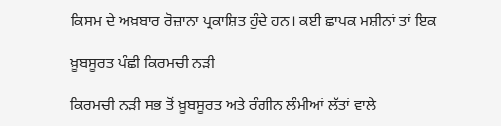ਕਿਸਮ ਦੇ ਅਖ਼ਬਾਰ ਰੋਜ਼ਾਨਾ ਪ੍ਰਕਾਸ਼ਿਤ ਹੁੰਦੇ ਹਨ। ਕਈ ਛਾਪਕ ਮਸ਼ੀਨਾਂ ਤਾਂ ਇਕ

ਖ਼ੂਬਸੂਰਤ ਪੰਛੀ ਕਿਰਮਚੀ ਨੜੀ

ਕਿਰਮਚੀ ਨੜੀ ਸਭ ਤੋਂ ਖ਼ੂਬਸੂਰਤ ਅਤੇ ਰੰਗੀਨ ਲੰਮੀਆਂ ਲੱਤਾਂ ਵਾਲੇ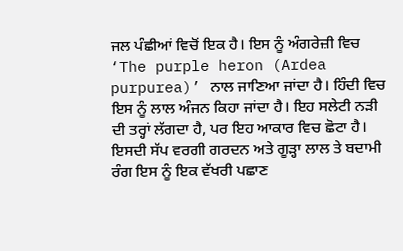ਜਲ ਪੰਛੀਆਂ ਵਿਚੋਂ ਇਕ ਹੈ। ਇਸ ਨੂੰ ਅੰਗਰੇਜ਼ੀ ਵਿਚ ‘The purple heron (Ardea purpurea)’ ਨਾਲ ਜਾਣਿਆ ਜਾਂਦਾ ਹੈ। ਹਿੰਦੀ ਵਿਚ ਇਸ ਨੂੰ ਲਾਲ ਅੰਜਨ ਕਿਹਾ ਜਾਂਦਾ ਹੈ। ਇਹ ਸਲੇਟੀ ਨੜੀ ਦੀ ਤਰ੍ਹਾਂ ਲੱਗਦਾ ਹੈ, ਪਰ ਇਹ ਆਕਾਰ ਵਿਚ ਛੋਟਾ ਹੈ। ਇਸਦੀ ਸੱਪ ਵਰਗੀ ਗਰਦਨ ਅਤੇ ਗੂੜ੍ਹਾ ਲਾਲ ਤੇ ਬਦਾਮੀ ਰੰਗ ਇਸ ਨੂੰ ਇਕ ਵੱਖਰੀ ਪਛਾਣ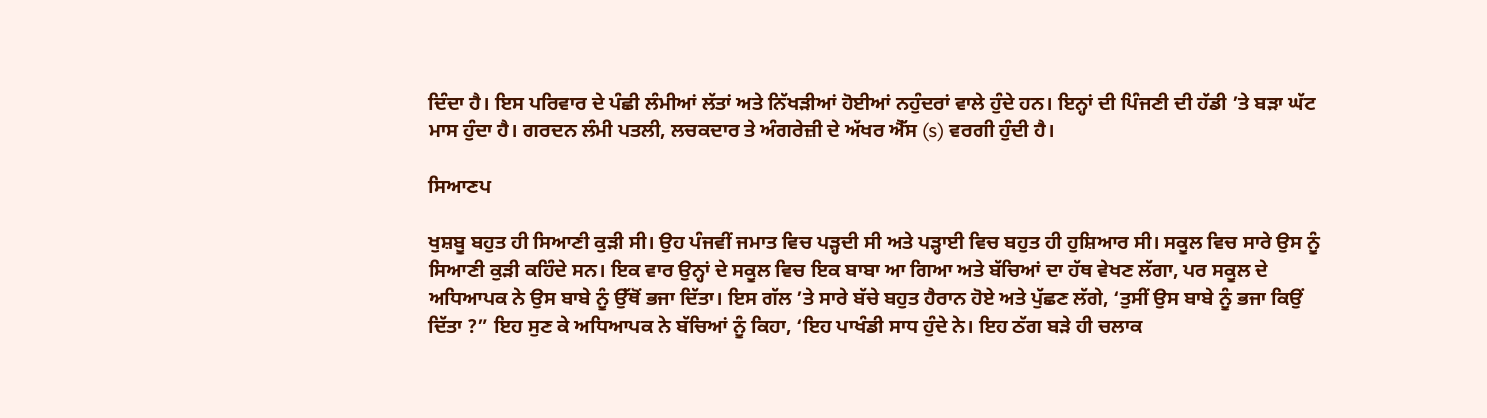ਦਿੰਦਾ ਹੈ। ਇਸ ਪਰਿਵਾਰ ਦੇ ਪੰਛੀ ਲੰਮੀਆਂ ਲੱਤਾਂ ਅਤੇ ਨਿੱਖੜੀਆਂ ਹੋਈਆਂ ਨਹੁੰਦਰਾਂ ਵਾਲੇ ਹੁੰਦੇ ਹਨ। ਇਨ੍ਹਾਂ ਦੀ ਪਿੰਜਣੀ ਦੀ ਹੱਡੀ ’ਤੇ ਬੜਾ ਘੱਟ ਮਾਸ ਹੁੰਦਾ ਹੈ। ਗਰਦਨ ਲੰਮੀ ਪਤਲੀ, ਲਚਕਦਾਰ ਤੇ ਅੰਗਰੇਜ਼ੀ ਦੇ ਅੱਖਰ ਐੱਸ (s) ਵਰਗੀ ਹੁੰਦੀ ਹੈ।

ਸਿਆਣਪ

ਖੁਸ਼ਬੂ ਬਹੁਤ ਹੀ ਸਿਆਣੀ ਕੁੜੀ ਸੀ। ਉਹ ਪੰਜਵੀਂ ਜਮਾਤ ਵਿਚ ਪੜ੍ਹਦੀ ਸੀ ਅਤੇ ਪੜ੍ਹਾਈ ਵਿਚ ਬਹੁਤ ਹੀ ਹੁਸ਼ਿਆਰ ਸੀ। ਸਕੂਲ ਵਿਚ ਸਾਰੇ ਉਸ ਨੂੰ ਸਿਆਣੀ ਕੁੜੀ ਕਹਿੰਦੇ ਸਨ। ਇਕ ਵਾਰ ਉਨ੍ਹਾਂ ਦੇ ਸਕੂਲ ਵਿਚ ਇਕ ਬਾਬਾ ਆ ਗਿਆ ਅਤੇ ਬੱਚਿਆਂ ਦਾ ਹੱਥ ਵੇਖਣ ਲੱਗਾ, ਪਰ ਸਕੂਲ ਦੇ ਅਧਿਆਪਕ ਨੇ ਉਸ ਬਾਬੇ ਨੂੰ ਉੱਥੋਂ ਭਜਾ ਦਿੱਤਾ। ਇਸ ਗੱਲ ’ਤੇ ਸਾਰੇ ਬੱਚੇ ਬਹੁਤ ਹੈਰਾਨ ਹੋਏ ਅਤੇ ਪੁੱਛਣ ਲੱਗੇ, ‘ਤੁਸੀਂ ਉਸ ਬਾਬੇ ਨੂੰ ਭਜਾ ਕਿਉਂ ਦਿੱਤਾ ?” ਇਹ ਸੁਣ ਕੇ ਅਧਿਆਪਕ ਨੇ ਬੱਚਿਆਂ ਨੂੰ ਕਿਹਾ, ‘ਇਹ ਪਾਖੰਡੀ ਸਾਧ ਹੁੰਦੇ ਨੇ। ਇਹ ਠੱਗ ਬੜੇ ਹੀ ਚਲਾਕ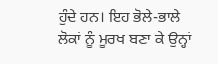ਹੁੰਦੇ ਹਨ। ਇਹ ਭੋਲੇ-ਭਾਲੇ ਲੋਕਾਂ ਨੂੰ ਮੂਰਖ ਬਣਾ ਕੇ ਉਨ੍ਹਾਂ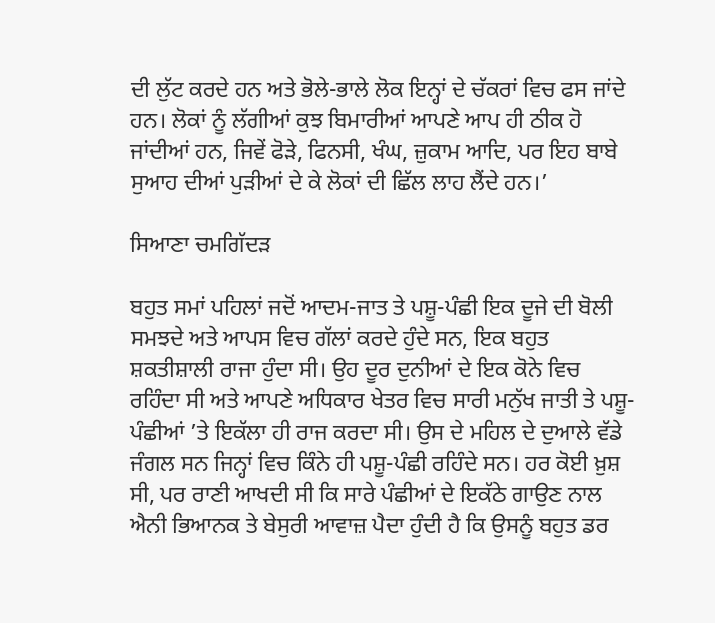ਦੀ ਲੁੱਟ ਕਰਦੇ ਹਨ ਅਤੇ ਭੋਲੇ-ਭਾਲੇ ਲੋਕ ਇਨ੍ਹਾਂ ਦੇ ਚੱਕਰਾਂ ਵਿਚ ਫਸ ਜਾਂਦੇ ਹਨ। ਲੋਕਾਂ ਨੂੰ ਲੱਗੀਆਂ ਕੁਝ ਬਿਮਾਰੀਆਂ ਆਪਣੇ ਆਪ ਹੀ ਠੀਕ ਹੋ ਜਾਂਦੀਆਂ ਹਨ, ਜਿਵੇਂ ਫੋੜੇ, ਫਿਨਸੀ, ਖੰਘ, ਜ਼ੁਕਾਮ ਆਦਿ, ਪਰ ਇਹ ਬਾਬੇ ਸੁਆਹ ਦੀਆਂ ਪੁੜੀਆਂ ਦੇ ਕੇ ਲੋਕਾਂ ਦੀ ਛਿੱਲ ਲਾਹ ਲੈਂਦੇ ਹਨ।’

ਸਿਆਣਾ ਚਮਗਿੱਦੜ

ਬਹੁਤ ਸਮਾਂ ਪਹਿਲਾਂ ਜਦੋਂ ਆਦਮ-ਜਾਤ ਤੇ ਪਸ਼ੂ-ਪੰਛੀ ਇਕ ਦੂਜੇ ਦੀ ਬੋਲੀ ਸਮਝਦੇ ਅਤੇ ਆਪਸ ਵਿਚ ਗੱਲਾਂ ਕਰਦੇ ਹੁੰਦੇ ਸਨ, ਇਕ ਬਹੁਤ ਸ਼ਕਤੀਸ਼ਾਲੀ ਰਾਜਾ ਹੁੰਦਾ ਸੀ। ਉਹ ਦੂਰ ਦੁਨੀਆਂ ਦੇ ਇਕ ਕੋਨੇ ਵਿਚ ਰਹਿੰਦਾ ਸੀ ਅਤੇ ਆਪਣੇ ਅਧਿਕਾਰ ਖੇਤਰ ਵਿਚ ਸਾਰੀ ਮਨੁੱਖ ਜਾਤੀ ਤੇ ਪਸ਼ੂ-ਪੰਛੀਆਂ ’ਤੇ ਇਕੱਲਾ ਹੀ ਰਾਜ ਕਰਦਾ ਸੀ। ਉਸ ਦੇ ਮਹਿਲ ਦੇ ਦੁਆਲੇ ਵੱਡੇ ਜੰਗਲ ਸਨ ਜਿਨ੍ਹਾਂ ਵਿਚ ਕਿੰਨੇ ਹੀ ਪਸ਼ੂ-ਪੰਛੀ ਰਹਿੰਦੇ ਸਨ। ਹਰ ਕੋਈ ਖ਼ੁਸ਼ ਸੀ, ਪਰ ਰਾਣੀ ਆਖਦੀ ਸੀ ਕਿ ਸਾਰੇ ਪੰਛੀਆਂ ਦੇ ਇਕੱਠੇ ਗਾਉਣ ਨਾਲ ਐਨੀ ਭਿਆਨਕ ਤੇ ਬੇਸੁਰੀ ਆਵਾਜ਼ ਪੈਦਾ ਹੁੰਦੀ ਹੈ ਕਿ ਉਸਨੂੰ ਬਹੁਤ ਡਰ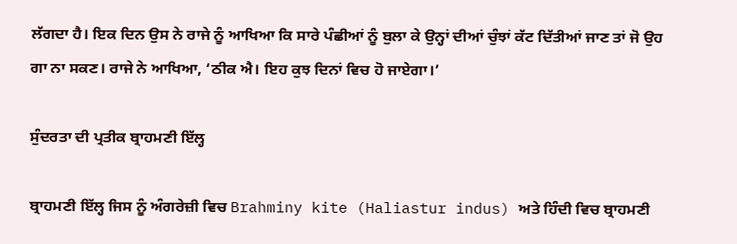ਲੱਗਦਾ ਹੈ। ਇਕ ਦਿਨ ਉਸ ਨੇ ਰਾਜੇ ਨੂੰ ਆਖਿਆ ਕਿ ਸਾਰੇ ਪੰਛੀਆਂ ਨੂੰ ਬੁਲਾ ਕੇ ਉਨ੍ਹਾਂ ਦੀਆਂ ਚੁੰਝਾਂ ਕੱਟ ਦਿੱਤੀਆਂ ਜਾਣ ਤਾਂ ਜੋ ਉਹ ਗਾ ਨਾ ਸਕਣ। ਰਾਜੇ ਨੇ ਆਖਿਆ, ‘ਠੀਕ ਐ। ਇਹ ਕੁਝ ਦਿਨਾਂ ਵਿਚ ਹੋ ਜਾਏਗਾ।’

ਸੁੰਦਰਤਾ ਦੀ ਪ੍ਰਤੀਕ ਬ੍ਰਾਹਮਣੀ ਇੱਲ੍ਹ

ਬ੍ਰਾਹਮਣੀ ਇੱਲ੍ਹ ਜਿਸ ਨੂੰ ਅੰਗਰੇਜ਼ੀ ਵਿਚ Brahminy kite (Haliastur indus) ਅਤੇ ਹਿੰਦੀ ਵਿਚ ਬ੍ਰਾਹਮਣੀ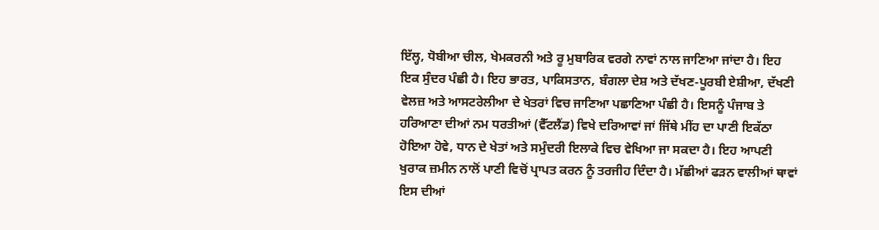ਇੱਲ੍ਹ, ਧੋਬੀਆ ਚੀਲ, ਖੇਮਕਰਨੀ ਅਤੇ ਰੂ ਮੁਬਾਰਿਕ ਵਰਗੇ ਨਾਵਾਂ ਨਾਲ ਜਾਣਿਆ ਜਾਂਦਾ ਹੈ। ਇਹ ਇਕ ਸੁੰਦਰ ਪੰਛੀ ਹੈ। ਇਹ ਭਾਰਤ, ਪਾਕਿਸਤਾਨ, ਬੰਗਲਾ ਦੇਸ਼ ਅਤੇ ਦੱਖਣ-ਪੂਰਬੀ ਏਸ਼ੀਆ, ਦੱਖਣੀ ਵੇਲਜ਼ ਅਤੇ ਆਸਟਰੇਲੀਆ ਦੇ ਖੇਤਰਾਂ ਵਿਚ ਜਾਣਿਆ ਪਛਾਣਿਆ ਪੰਛੀ ਹੈ। ਇਸਨੂੰ ਪੰਜਾਬ ਤੇ ਹਰਿਆਣਾ ਦੀਆਂ ਨਮ ਧਰਤੀਆਂ (ਵੈੱਟਲੈਂਡ) ਵਿਖੇ ਦਰਿਆਵਾਂ ਜਾਂ ਜਿੱਥੇ ਮੀਂਹ ਦਾ ਪਾਣੀ ਇਕੱਠਾ ਹੋਇਆ ਹੋਵੇ, ਧਾਨ ਦੇ ਖੇਤਾਂ ਅਤੇ ਸਮੁੰਦਰੀ ਇਲਾਕੇ ਵਿਚ ਵੇਖਿਆ ਜਾ ਸਕਦਾ ਹੈ। ਇਹ ਆਪਣੀ ਖੁਰਾਕ ਜ਼ਮੀਨ ਨਾਲੋਂ ਪਾਣੀ ਵਿਚੋਂ ਪ੍ਰਾਪਤ ਕਰਨ ਨੂੰ ਤਰਜੀਹ ਦਿੰਦਾ ਹੈ। ਮੱਛੀਆਂ ਫੜਨ ਵਾਲੀਆਂ ਥਾਵਾਂ ਇਸ ਦੀਆਂ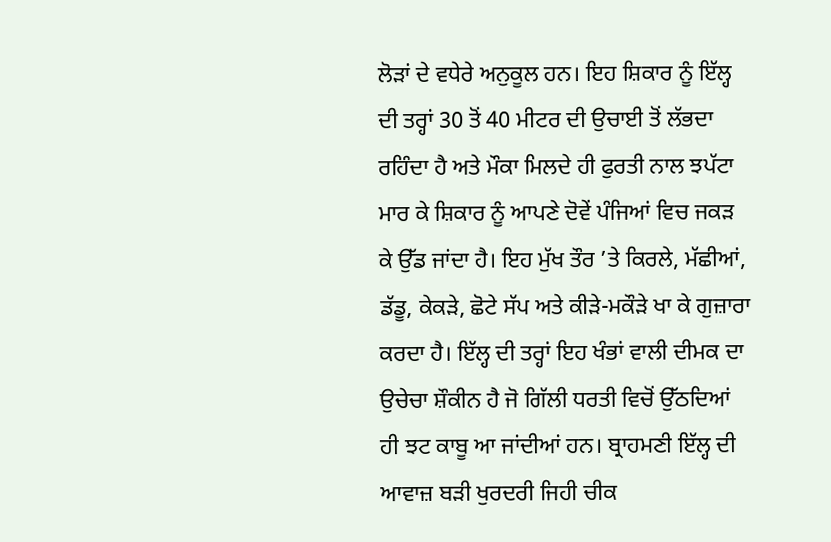ਲੋੜਾਂ ਦੇ ਵਧੇਰੇ ਅਨੁਕੂਲ ਹਨ। ਇਹ ਸ਼ਿਕਾਰ ਨੂੰ ਇੱਲ੍ਹ ਦੀ ਤਰ੍ਹਾਂ 30 ਤੋਂ 40 ਮੀਟਰ ਦੀ ਉਚਾਈ ਤੋਂ ਲੱਭਦਾ ਰਹਿੰਦਾ ਹੈ ਅਤੇ ਮੌਕਾ ਮਿਲਦੇ ਹੀ ਫੁਰਤੀ ਨਾਲ ਝਪੱਟਾ ਮਾਰ ਕੇ ਸ਼ਿਕਾਰ ਨੂੰ ਆਪਣੇ ਦੋਵੇਂ ਪੰਜਿਆਂ ਵਿਚ ਜਕੜ ਕੇ ਉੱਡ ਜਾਂਦਾ ਹੈ। ਇਹ ਮੁੱਖ ਤੌਰ ’ਤੇ ਕਿਰਲੇ, ਮੱਛੀਆਂ, ਡੱਡੂ, ਕੇਕੜੇ, ਛੋਟੇ ਸੱਪ ਅਤੇ ਕੀੜੇ-ਮਕੌੜੇ ਖਾ ਕੇ ਗੁਜ਼ਾਰਾ ਕਰਦਾ ਹੈ। ਇੱਲ੍ਹ ਦੀ ਤਰ੍ਹਾਂ ਇਹ ਖੰਭਾਂ ਵਾਲੀ ਦੀਮਕ ਦਾ ਉਚੇਚਾ ਸ਼ੌਕੀਨ ਹੈ ਜੋ ਗਿੱਲੀ ਧਰਤੀ ਵਿਚੋਂ ਉੱਠਦਿਆਂ ਹੀ ਝਟ ਕਾਬੂ ਆ ਜਾਂਦੀਆਂ ਹਨ। ਬ੍ਰਾਹਮਣੀ ਇੱਲ੍ਹ ਦੀ ਆਵਾਜ਼ ਬੜੀ ਖੁਰਦਰੀ ਜਿਹੀ ਚੀਕ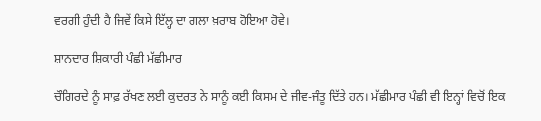ਵਰਗੀ ਹੁੰਦੀ ਹੈ ਜਿਵੇਂ ਕਿਸੇ ਇੱਲ੍ਹ ਦਾ ਗਲਾ ਖ਼ਰਾਬ ਹੋਇਆ ਹੋਵੇ।

ਸ਼ਾਨਦਾਰ ਸ਼ਿਕਾਰੀ ਪੰਛੀ ਮੱਛੀਮਾਰ

ਚੌਗਿਰਦੇ ਨੂੰ ਸਾਫ਼ ਰੱਖਣ ਲਈ ਕੁਦਰਤ ਨੇ ਸਾਨੂੰ ਕਈ ਕਿਸਮ ਦੇ ਜੀਵ-ਜੰਤੂ ਦਿੱਤੇ ਹਨ। ਮੱਛੀਮਾਰ ਪੰਛੀ ਵੀ ਇਨ੍ਹਾਂ ਵਿਚੋਂ ਇਕ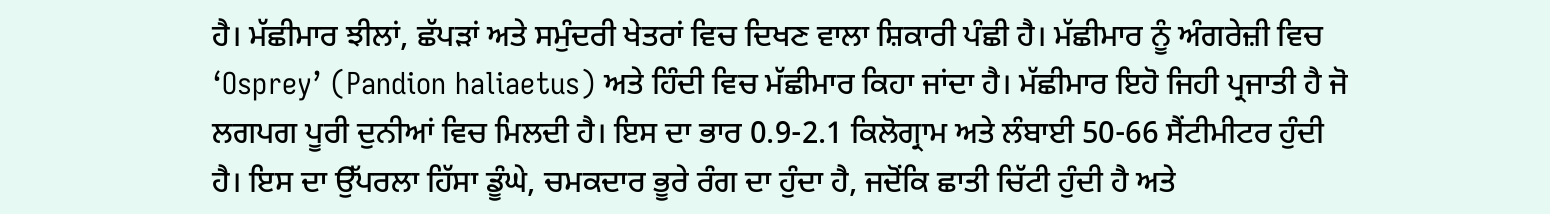ਹੈ। ਮੱਛੀਮਾਰ ਝੀਲਾਂ, ਛੱਪੜਾਂ ਅਤੇ ਸਮੁੰਦਰੀ ਖੇਤਰਾਂ ਵਿਚ ਦਿਖਣ ਵਾਲਾ ਸ਼ਿਕਾਰੀ ਪੰਛੀ ਹੈ। ਮੱਛੀਮਾਰ ਨੂੰ ਅੰਗਰੇਜ਼ੀ ਵਿਚ ‘Osprey’ (Pandion haliaetus) ਅਤੇ ਹਿੰਦੀ ਵਿਚ ਮੱਛੀਮਾਰ ਕਿਹਾ ਜਾਂਦਾ ਹੈ। ਮੱਛੀਮਾਰ ਇਹੋ ਜਿਹੀ ਪ੍ਰਜਾਤੀ ਹੈ ਜੋ ਲਗਪਗ ਪੂਰੀ ਦੁਨੀਆਂ ਵਿਚ ਮਿਲਦੀ ਹੈ। ਇਸ ਦਾ ਭਾਰ 0.9-2.1 ਕਿਲੋਗ੍ਰਾਮ ਅਤੇ ਲੰਬਾਈ 50-66 ਸੈਂਟੀਮੀਟਰ ਹੁੰਦੀ ਹੈ। ਇਸ ਦਾ ਉੱਪਰਲਾ ਹਿੱਸਾ ਡੂੰਘੇ, ਚਮਕਦਾਰ ਭੂਰੇ ਰੰਗ ਦਾ ਹੁੰਦਾ ਹੈ, ਜਦੋਂਕਿ ਛਾਤੀ ਚਿੱਟੀ ਹੁੰਦੀ ਹੈ ਅਤੇ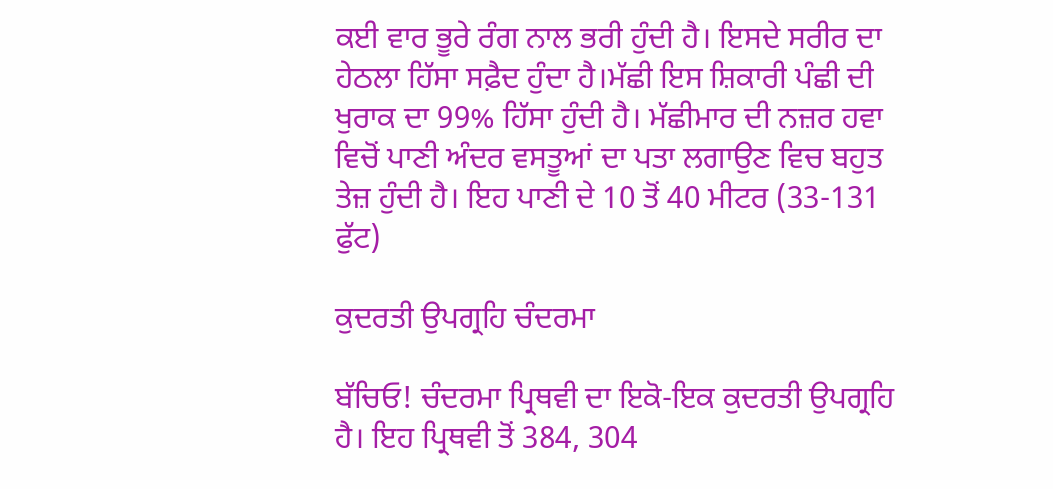ਕਈ ਵਾਰ ਭੂਰੇ ਰੰਗ ਨਾਲ ਭਰੀ ਹੁੰਦੀ ਹੈ। ਇਸਦੇ ਸਰੀਰ ਦਾ ਹੇਠਲਾ ਹਿੱਸਾ ਸਫ਼ੈਦ ਹੁੰਦਾ ਹੈ।ਮੱਛੀ ਇਸ ਸ਼ਿਕਾਰੀ ਪੰਛੀ ਦੀ ਖੁਰਾਕ ਦਾ 99% ਹਿੱਸਾ ਹੁੰਦੀ ਹੈ। ਮੱਛੀਮਾਰ ਦੀ ਨਜ਼ਰ ਹਵਾ ਵਿਚੋਂ ਪਾਣੀ ਅੰਦਰ ਵਸਤੂਆਂ ਦਾ ਪਤਾ ਲਗਾਉਣ ਵਿਚ ਬਹੁਤ ਤੇਜ਼ ਹੁੰਦੀ ਹੈ। ਇਹ ਪਾਣੀ ਦੇ 10 ਤੋਂ 40 ਮੀਟਰ (33-131 ਫੁੱਟ)

ਕੁਦਰਤੀ ਉਪਗ੍ਰਹਿ ਚੰਦਰਮਾ

ਬੱਚਿਓ! ਚੰਦਰਮਾ ਪ੍ਰਿਥਵੀ ਦਾ ਇਕੋ-ਇਕ ਕੁਦਰਤੀ ਉਪਗ੍ਰਹਿ ਹੈ। ਇਹ ਪ੍ਰਿਥਵੀ ਤੋਂ 384, 304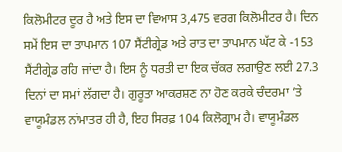ਕਿਲੋਮੀਟਰ ਦੂਰ ਹੈ ਅਤੇ ਇਸ ਦਾ ਵਿਆਸ 3,475 ਵਰਗ ਕਿਲੋਮੀਟਰ ਹੈ। ਦਿਨ ਸਮੇਂ ਇਸ ਦਾ ਤਾਪਮਾਨ 107 ਸੈਂਟੀਗ੍ਰੇਡ ਅਤੇ ਰਾਤ ਦਾ ਤਾਪਮਾਨ ਘੱਟ ਕੇ -153 ਸੈਂਟੀਗ੍ਰੇਡ ਰਹਿ ਜਾਂਦਾ ਹੈ। ਇਸ ਨੂੰ ਧਰਤੀ ਦਾ ਇਕ ਚੱਕਰ ਲਗਾਉਣ ਲਈ 27.3 ਦਿਨਾਂ ਦਾ ਸਮਾਂ ਲੱਗਦਾ ਹੈ। ਗੁਰੂਤਾ ਆਕਰਸ਼ਣ ਨਾ ਹੋਣ ਕਰਕੇ ਚੰਦਰਮਾ ’ਤੇ ਵਾਯੂਮੰਡਲ ਨਾਂਮਾਤਰ ਹੀ ਹੈ, ਇਹ ਸਿਰਫ਼ 104 ਕਿਲੋਗ੍ਰਾਮ ਹੈ। ਵਾਯੂਮੰਡਲ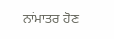ਨਾਂਮਾਤਰ ਹੋਣ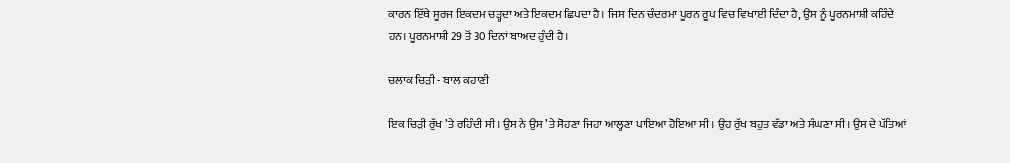ਕਾਰਨ ਇੱਥੇ ਸੂਰਜ ਇਕਦਮ ਚੜ੍ਹਦਾ ਅਤੇ ਇਕਦਮ ਛਿਪਦਾ ਹੈ। ਜਿਸ ਦਿਨ ਚੰਦਰਮਾ ਪੂਰਨ ਰੂਪ ਵਿਚ ਵਿਖਾਈ ਦਿੰਦਾ ਹੈ, ਉਸ ਨੂੰ ਪੂਰਨਮਾਸ਼ੀ ਕਹਿੰਦੇ ਹਨ। ਪੂਰਨਮਾਸ਼ੀ 29 ਤੋਂ 30 ਦਿਨਾਂ ਬਾਅਦ ਹੁੰਦੀ ਹੈ।

ਚਲਾਕ ਚਿੜੀ - ਬਾਲ ਕਹਾਣੀ

ਇਕ ਚਿੜੀ ਰੁੱਖ ’ਤੇ ਰਹਿੰਦੀ ਸੀ। ਉਸ ਨੇ ਉਸ ’ਤੇ ਸੋਹਣਾ ਜਿਹਾ ਆਲ੍ਹਣਾ ਪਾਇਆ ਹੋਇਆ ਸੀ। ਉਹ ਰੁੱਖ ਬਹੁਤ ਵੱਡਾ ਅਤੇ ਸੰਘਣਾ ਸੀ। ਉਸ ਦੇ ਪੱਤਿਆਂ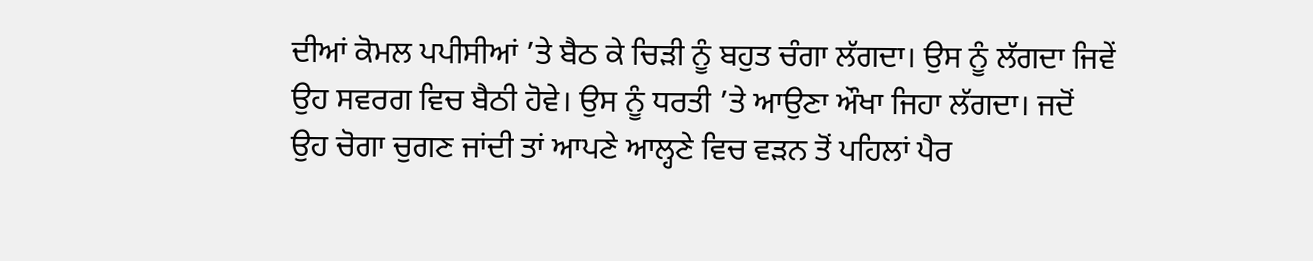ਦੀਆਂ ਕੋਮਲ ਪਪੀਸੀਆਂ ’ਤੇ ਬੈਠ ਕੇ ਚਿੜੀ ਨੂੰ ਬਹੁਤ ਚੰਗਾ ਲੱਗਦਾ। ਉਸ ਨੂੰ ਲੱਗਦਾ ਜਿਵੇਂ ਉਹ ਸਵਰਗ ਵਿਚ ਬੈਠੀ ਹੋਵੇ। ਉਸ ਨੂੰ ਧਰਤੀ ’ਤੇ ਆਉਣਾ ਔਖਾ ਜਿਹਾ ਲੱਗਦਾ। ਜਦੋਂ ਉਹ ਚੋਗਾ ਚੁਗਣ ਜਾਂਦੀ ਤਾਂ ਆਪਣੇ ਆਲ੍ਹਣੇ ਵਿਚ ਵੜਨ ਤੋਂ ਪਹਿਲਾਂ ਪੈਰ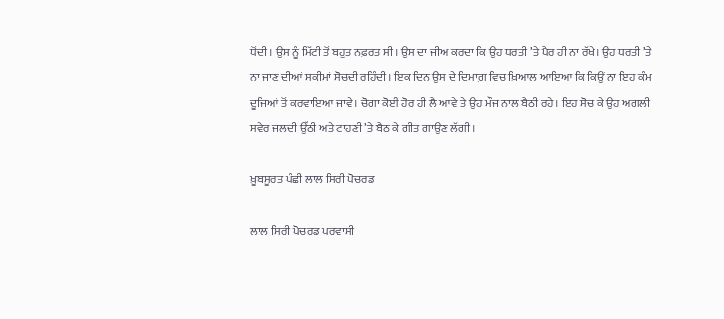ਧੋਂਦੀ। ਉਸ ਨੂੰ ਮਿੱਟੀ ਤੋਂ ਬਹੁਤ ਨਫ਼ਰਤ ਸੀ। ਉਸ ਦਾ ਜੀਅ ਕਰਦਾ ਕਿ ਉਹ ਧਰਤੀ ’ਤੇ ਪੈਰ ਹੀ ਨਾ ਰੱਖੇ। ਉਹ ਧਰਤੀ ’ਤੇ ਨਾ ਜਾਣ ਦੀਆਂ ਸਕੀਮਾਂ ਸੋਚਦੀ ਰਹਿੰਦੀ। ਇਕ ਦਿਨ ਉਸ ਦੇ ਦਿਮਾਗ਼ ਵਿਚ ਖ਼ਿਆਲ ਆਇਆ ਕਿ ਕਿਉਂ ਨਾ ਇਹ ਕੰਮ ਦੂਜਿਆਂ ਤੋਂ ਕਰਵਾਇਆ ਜਾਵੇ। ਚੋਗਾ ਕੋਈ ਹੋਰ ਹੀ ਲੈ ਆਵੇ ਤੇ ਉਹ ਮੌਜ ਨਾਲ ਬੈਠੀ ਰਹੇ। ਇਹ ਸੋਚ ਕੇ ਉਹ ਅਗਲੀ ਸਵੇਰ ਜਲਦੀ ਉੱਠੀ ਅਤੇ ਟਾਹਣੀ ’ਤੇ ਬੈਠ ਕੇ ਗੀਤ ਗਾਉਣ ਲੱਗੀ।

ਖ਼ੂਬਸੂਰਤ ਪੰਛੀ ਲਾਲ ਸਿਰੀ ਪੋਚਰਡ

ਲਾਲ ਸਿਰੀ ਪੋਚਰਡ ਪਰਵਾਸੀ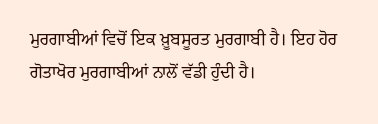ਮੁਰਗਾਬੀਆਂ ਵਿਚੋਂ ਇਕ ਖ਼ੂਬਸੂਰਤ ਮੁਰਗਾਬੀ ਹੈ। ਇਹ ਹੋਰ ਗੋਤਾਖੋਰ ਮੁਰਗਾਬੀਆਂ ਨਾਲੋਂ ਵੱਡੀ ਹੁੰਦੀ ਹੈ।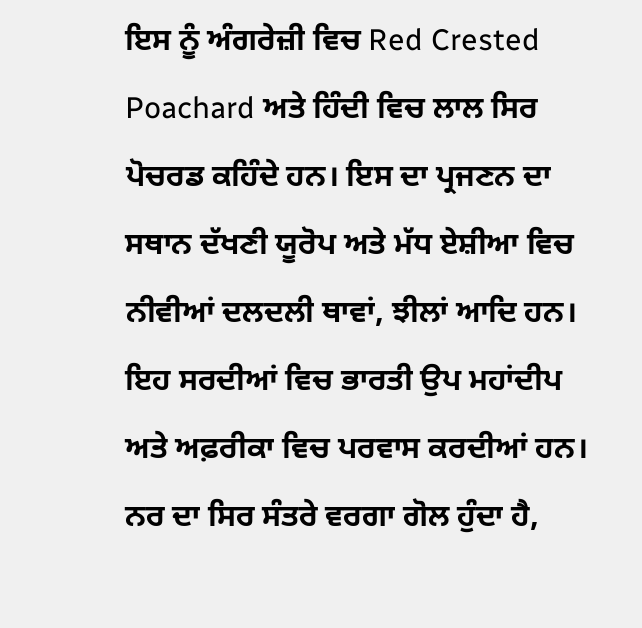ਇਸ ਨੂੰ ਅੰਗਰੇਜ਼ੀ ਵਿਚ Red Crested Poachard ਅਤੇ ਹਿੰਦੀ ਵਿਚ ਲਾਲ ਸਿਰ ਪੋਚਰਡ ਕਹਿੰਦੇ ਹਨ। ਇਸ ਦਾ ਪ੍ਰਜਣਨ ਦਾ ਸਥਾਨ ਦੱਖਣੀ ਯੂਰੋਪ ਅਤੇ ਮੱਧ ਏਸ਼ੀਆ ਵਿਚ ਨੀਵੀਆਂ ਦਲਦਲੀ ਥਾਵਾਂ, ਝੀਲਾਂ ਆਦਿ ਹਨ। ਇਹ ਸਰਦੀਆਂ ਵਿਚ ਭਾਰਤੀ ਉਪ ਮਹਾਂਦੀਪ ਅਤੇ ਅਫ਼ਰੀਕਾ ਵਿਚ ਪਰਵਾਸ ਕਰਦੀਆਂ ਹਨ। ਨਰ ਦਾ ਸਿਰ ਸੰਤਰੇ ਵਰਗਾ ਗੋਲ ਹੁੰਦਾ ਹੈ,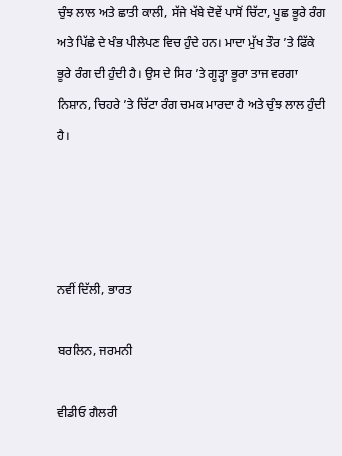ਚੁੰਝ ਲਾਲ ਅਤੇ ਛਾਤੀ ਕਾਲੀ, ਸੱਜੇ ਖੱਬੇ ਦੋਵੇਂ ਪਾਸੋਂ ਚਿੱਟਾ, ਪੂਛ ਭੂਰੇ ਰੰਗ ਅਤੇ ਪਿੱਛੇ ਦੇ ਖੰਭ ਪੀਲੇਪਣ ਵਿਚ ਹੁੰਦੇ ਹਨ। ਮਾਦਾ ਮੁੱਖ ਤੌਰ ’ਤੇ ਫਿੱਕੇ ਭੂਰੇ ਰੰਗ ਦੀ ਹੁੰਦੀ ਹੈ। ਉਸ ਦੇ ਸਿਰ ’ਤੇ ਗੂੜ੍ਹਾ ਭੂਰਾ ਤਾਜ ਵਰਗਾ ਨਿਸ਼ਾਨ, ਚਿਹਰੇ ’ਤੇ ਚਿੱਟਾ ਰੰਗ ਚਮਕ ਮਾਰਦਾ ਹੈ ਅਤੇ ਚੁੰਝ ਲਾਲ ਹੁੰਦੀ ਹੈ।




ਨਵੀਂ ਦਿੱਲੀ, ਭਾਰਤ

ਬਰਲਿਨ, ਜਰਮਨੀ

ਵੀਡੀਓ ਗੈਲਰੀ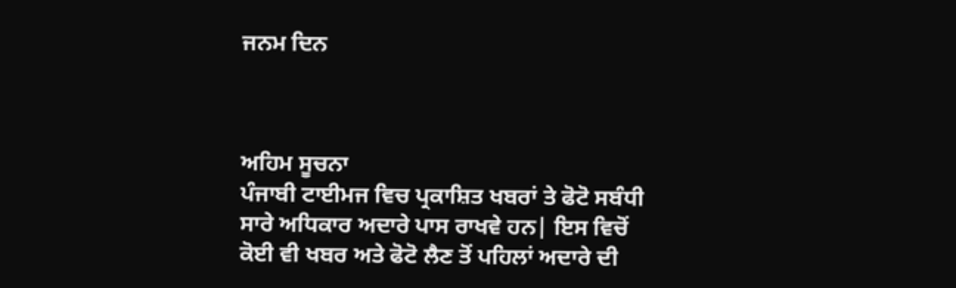ਜਨਮ ਦਿਨ



ਅਹਿਮ ਸੂਚਨਾ
ਪੰਜਾਬੀ ਟਾਈਮਜ ਵਿਚ ਪ੍ਰਕਾਸ਼ਿਤ ਖਬਰਾਂ ਤੇ ਫੋਟੋ ਸਬੰਧੀ ਸਾਰੇ ਅਧਿਕਾਰ ਅਦਾਰੇ ਪਾਸ ਰਾਖਵੇ ਹਨ| ਇਸ ਵਿਚੋਂ ਕੋਈ ਵੀ ਖਬਰ ਅਤੇ ਫੋਟੋ ਲੈਣ ਤੋਂ ਪਹਿਲਾਂ ਅਦਾਰੇ ਦੀ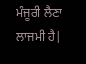ਮੰਜੂਰੀ ਲੈਣਾ ਲਾਜਮੀ ਹੈ|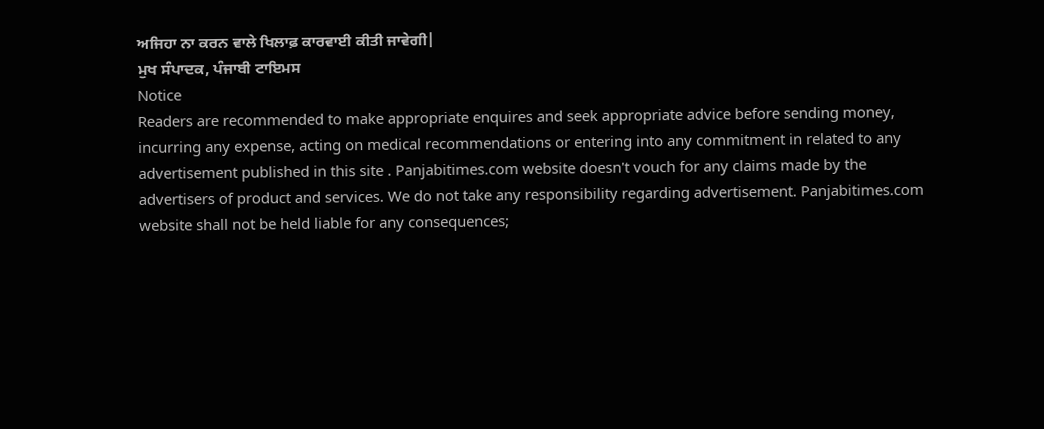ਅਜਿਹਾ ਨਾ ਕਰਨ ਵਾਲੇ ਖਿਲਾਫ਼ ਕਾਰਵਾਈ ਕੀਤੀ ਜਾਵੇਗੀ|
ਮੁਖ ਸੰਪਾਦਕ, ਪੰਜਾਬੀ ਟਾਇਮਸ
Notice
Readers are recommended to make appropriate enquires and seek appropriate advice before sending money, incurring any expense, acting on medical recommendations or entering into any commitment in related to any advertisement published in this site . Panjabitimes.com website doesn't vouch for any claims made by the advertisers of product and services. We do not take any responsibility regarding advertisement. Panjabitimes.com website shall not be held liable for any consequences;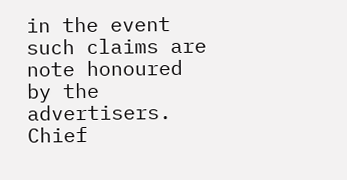in the event such claims are note honoured by the advertisers.
Chief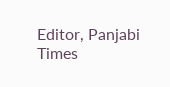Editor, Panjabi Times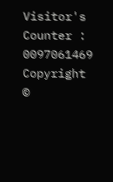Visitor's Counter :   0097061469
Copyright ©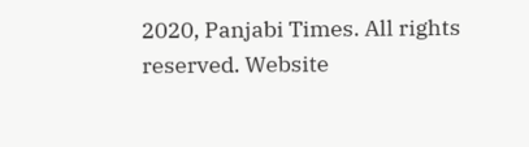2020, Panjabi Times. All rights reserved. Website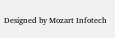Designed by Mozart Infotech